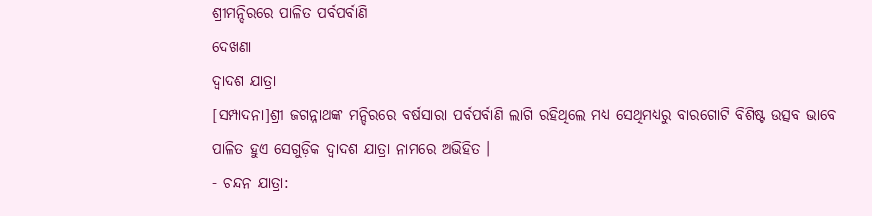ଶ୍ରୀମନ୍ଦିରରେ ପାଳିତ ପର୍ବପର୍ବାଣି
ଦେଖଣା
ଦ୍ୱାଦଶ ଯାତ୍ରା
[ସମ୍ପାଦନା]ଶ୍ରୀ ଜଗନ୍ନାଥଙ୍କ ମନ୍ଦିରରେ ବର୍ଷସାରା ପର୍ବପର୍ବାଣି ଲାଗି ରହିଥିଲେ ମଧ୍ୟ ସେଥିମଧ୍ୟରୁ ବାରଗୋଟି ବିଶିଷ୍ଟ ଉତ୍ସବ ଭାବେ ପାଳିତ ହୁଏ ସେଗୁଡ଼ିକ ଦ୍ୱାଦଶ ଯାତ୍ରା ନାମରେ ଅଭିହିତ ।
- ଚନ୍ଦନ ଯାତ୍ରା: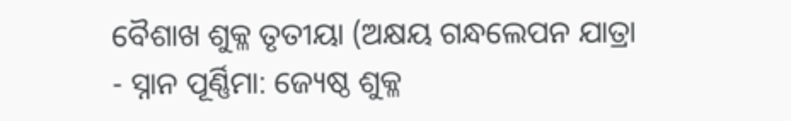ବୈଶାଖ ଶୁକ୍ଳ ତୃତୀୟା (ଅକ୍ଷୟ ଗନ୍ଧଲେପନ ଯାତ୍ରା
- ସ୍ନାନ ପୂର୍ଣ୍ଣିମା: ଜ୍ୟେଷ୍ଠ ଶୁକ୍ଳ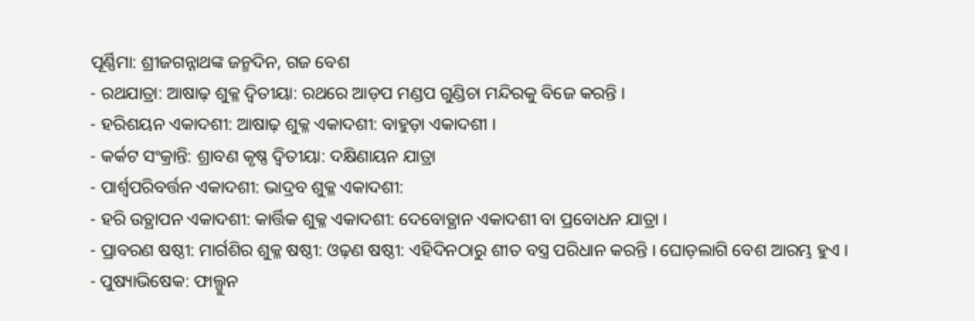ପୂର୍ଣ୍ଣିମା: ଶ୍ରୀଜଗନ୍ନାଥଙ୍କ ଜନ୍ମଦିନ, ଗଜ ବେଶ
- ରଥଯାତ୍ରା: ଆଷାଢ଼ ଶୁକ୍ଳ ଦ୍ୱିତୀୟା: ରଥରେ ଆଡ଼ପ ମଣ୍ଡପ ଗୁଣ୍ଡିଚା ମନ୍ଦିରକୁ ବିଜେ କରନ୍ତି ।
- ହରିଶୟନ ଏକାଦଶୀ: ଆଷାଢ଼ ଶୁକ୍ଳ ଏକାଦଶୀ: ବାହୁଡ଼ା ଏକାଦଶୀ ।
- କର୍କଟ ସଂକ୍ରାନ୍ତି: ଶ୍ରାବଣ କୃଷ୍ଣ ଦ୍ୱିତୀୟା: ଦକ୍ଷିଣାୟନ ଯାତ୍ରା
- ପାର୍ଶ୍ୱପରିବର୍ତ୍ତନ ଏକାଦଶୀ: ଭାଦ୍ରବ ଶୁକ୍ଳ ଏକାଦଶୀ:
- ହରି ଉତ୍ଥାପନ ଏକାଦଶୀ: କାର୍ତ୍ତିକ ଶୁକ୍ଳ ଏକାଦଶୀ: ଦେବୋତ୍ଥାନ ଏକାଦଶୀ ବା ପ୍ରବୋଧନ ଯାତ୍ରା ।
- ପ୍ରାବରଣ ଷଷ୍ଠୀ: ମାର୍ଗଶିର ଶୁକ୍ଳ ଷଷ୍ଠୀ: ଓଢ଼ଣ ଷଷ୍ଠୀ: ଏହିଦିନଠାରୁ ଶୀତ ବସ୍ତ୍ର ପରିଧାନ କରନ୍ତି । ଘୋଡ଼ଲାଗି ବେଶ ଆରମ୍ଭ ହୁଏ ।
- ପୁଷ୍ୟାଭିଷେକ: ଫାଲ୍ଗୁନ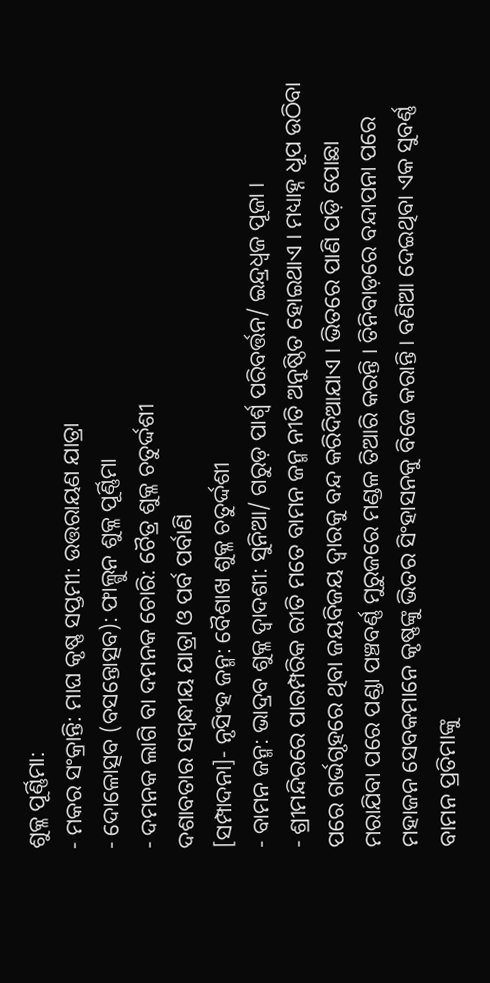ଶୁକ୍ଳ ପୂର୍ଣ୍ଣିମା:
- ମକର ସଂକ୍ରାନ୍ତି: ମାଘ କୃଷ୍ଣ ସପ୍ତମୀ: ଉତ୍ତରାୟଣ ଯାତ୍ରା
- ଦୋଳୋତ୍ସବ (ବସନ୍ତୋତ୍ସବ): ଫାଲ୍ଗୁନ ଶୁକ୍ଳ ପୂର୍ଣ୍ଣିମା
- ଦମନକ ଲାଗି ବା ଦମନକ ଚୋରି: ଚୈତ୍ର ଶୁକ୍ଳ ଚତୁର୍ଦ୍ଦଶୀ
ଦଶାବତାର ସମ୍ବନ୍ଧୀୟ ଯାତ୍ରା ଓ ପର୍ବ ପର୍ବାଣି
[ସମ୍ପାଦନା]- ନୃସିଂହ ଜନ୍ମ: ବୈଶାଖ ଶୁକ୍ଳ ଚତୁର୍ଦ୍ଦଶୀ
- ବାମନ ଜନ୍ମ: ଭାଦ୍ରବ ଶୁକ୍ଳ ଦ୍ୱାଦଶୀ: ସୁନିଆ/ ଗରୁଡ଼ ପାର୍ଶ୍ୱ ପରିବର୍ତ୍ତନ/ ଇନ୍ଦ୍ରଧ୍ୱଜ ପୂଜା ।
- ଶ୍ରୀମନ୍ଦିରରେ ପାରମ୍ପରିକ ରୀତି ମତେ ବାମନ ଜନ୍ମ ନୀତି ଅନୁଷ୍ଠିତ ହୋଇଥାଏ । ମଧ୍ୟାହ୍ନ ଧୂପ ଉଠିବା ପରେ ଗର୍ଭଗୃହରେ ଥିବା ଜୟବିଜୟ ଦ୍ୱାରକୁ ବନ୍ଦ କରିଦିଆଯାଏ । ଭିତରେ ପାଣି ପଡ଼ି ପୋଛା ମରାଯିବା ପରେ ପଣ୍ଡା ପଞ୍ଚବର୍ଣ୍ଣ ମୁରୁଜରେ ମଣ୍ଡଳ ତିଆରି କରନ୍ତି । ତିନିବାଡ଼ରେ ବନ୍ଦାପନା ପରେ ମହାଜନ ସେବକମାନେ କୃଷ୍ଣଙ୍କୁ ଭିତର ସିଂହାସନକୁ ବିଜେ କରାନ୍ତି । ବଣିଆ ଦେଇଥିବା ଏକ ସୁବର୍ଣ୍ଣ ବାମନ ପ୍ରତିମାଙ୍କୁ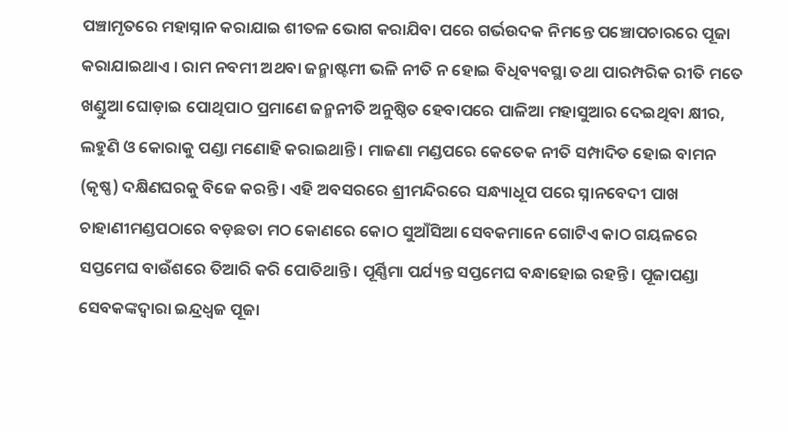ପଞ୍ଚାମୃତରେ ମହାସ୍ନାନ କରାଯାଇ ଶୀତଳ ଭୋଗ କରାଯିବା ପରେ ଗର୍ଭଉଦକ ନିମନ୍ତେ ପଞ୍ଚୋପଚାରରେ ପୂଜା କରାଯାଇଥାଏ । ରାମ ନବମୀ ଅଥବା ଜନ୍ମାଷ୍ଟମୀ ଭଳି ନୀତି ନ ହୋଇ ବିଧିବ୍ୟବସ୍ଥା ତଥା ପାରମ୍ପରିକ ରୀତି ମତେ ଖଣ୍ଡୁଆ ଘୋଡ଼ାଇ ପୋଥିପାଠ ପ୍ରମାଣେ ଜନ୍ମନୀତି ଅନୁଷ୍ଠିତ ହେବାପରେ ପାଳିଆ ମହାସୁଆର ଦେଇଥିବା କ୍ଷୀର, ଲହୁଣି ଓ କୋରାକୁ ପଣ୍ଡା ମଣୋହି କରାଇଥାନ୍ତି । ମାଜଣା ମଣ୍ଡପରେ କେତେକ ନୀତି ସମ୍ପାଦିତ ହୋଇ ବାମନ (କୃଷ୍ଣ) ଦକ୍ଷିଣଘରକୁ ବିଜେ କରନ୍ତି । ଏହି ଅବସରରେ ଶ୍ରୀମନ୍ଦିରରେ ସନ୍ଧ୍ୟାଧୂପ ପରେ ସ୍ନାନବେଦୀ ପାଖ ଚାହାଣୀମଣ୍ଡପଠାରେ ବଡ଼ଛତା ମଠ କୋଣରେ କୋଠ ସୁଆଁସିଆ ସେବକମାନେ ଗୋଟିଏ କାଠ ଗୟଳରେ ସପ୍ତମେଘ ବାଉଁଶରେ ତିଆରି କରି ପୋତିଥାନ୍ତି । ପୂର୍ଣ୍ଣିମା ପର୍ଯ୍ୟନ୍ତ ସପ୍ତମେଘ ବନ୍ଧାହୋଇ ରହନ୍ତି । ପୂଜାପଣ୍ଡା ସେବକଙ୍କଦ୍ୱାରା ଇନ୍ଦ୍ରଧ୍ୱଜ ପୂଜା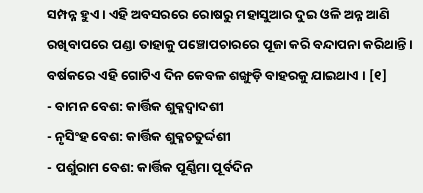ସମ୍ପନ୍ନ ହୁଏ । ଏହି ଅବସରରେ ରୋଷରୁ ମହାସୁଆର ଦୁଇ ଓଳି ଅନ୍ନ ଆଣି ରଖିବାପରେ ପଣ୍ଡା ତାହାକୁ ପଞ୍ଚୋପଚାରରେ ପୂଜା କରି ବନ୍ଦାପନା କରିଥାନ୍ତି । ବର୍ଷକରେ ଏହି ଗୋଟିଏ ଦିନ କେବଳ ଶଙ୍ଖୁଡ଼ି ବାହରକୁ ଯାଇଥାଏ । [୧]
- ବାମନ ବେଶ: କାର୍ତ୍ତିକ ଶୁକ୍ଳଦ୍ୱାଦଶୀ
- ନୃସିଂହ ବେଶ: କାର୍ତ୍ତିକ ଶୁକ୍ଳଚତୁର୍ଦ୍ଦଶୀ
- ପର୍ଶୁରାମ ବେଶ: କାର୍ତ୍ତିକ ପୂର୍ଣ୍ଣିମା ପୂର୍ବଦିନ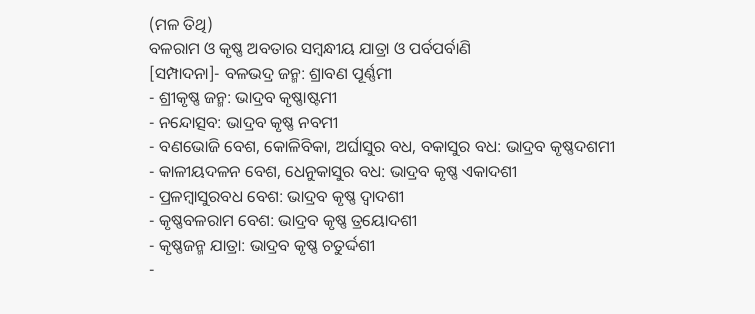(ମଳ ତିଥି)
ବଳରାମ ଓ କୃଷ୍ଣ ଅବତାର ସମ୍ବନ୍ଧୀୟ ଯାତ୍ରା ଓ ପର୍ବପର୍ବାଣି
[ସମ୍ପାଦନା]- ବଳଭଦ୍ର ଜନ୍ମ: ଶ୍ରାବଣ ପୂର୍ଣ୍ଣମୀ
- ଶ୍ରୀକୃଷ୍ଣ ଜନ୍ମ: ଭାଦ୍ରବ କୃଷ୍ଣାଷ୍ଟମୀ
- ନନ୍ଦୋତ୍ସବ: ଭାଦ୍ରବ କୃଷ୍ଣ ନବମୀ
- ବଣଭୋଜି ବେଶ, କୋଳିବିକା, ଅର୍ଘାସୁର ବଧ, ବକାସୁର ବଧ: ଭାଦ୍ରବ କୃଷ୍ଣଦଶମୀ
- କାଳୀୟଦଳନ ବେଶ, ଧେନୁକାସୁର ବଧ: ଭାଦ୍ରବ କୃଷ୍ଣ ଏକାଦଶୀ
- ପ୍ରଳମ୍ବାସୁରବଧ ବେଶ: ଭାଦ୍ରବ କୃଷ୍ଣ ଦ୍ୱାଦଶୀ
- କୃଷ୍ଣବଳରାମ ବେଶ: ଭାଦ୍ରବ କୃଷ୍ଣ ତ୍ରୟୋଦଶୀ
- କୃଷ୍ଣଜନ୍ମ ଯାତ୍ରା: ଭାଦ୍ରବ କୃଷ୍ଣ ଚତୁର୍ଦ୍ଦଶୀ
-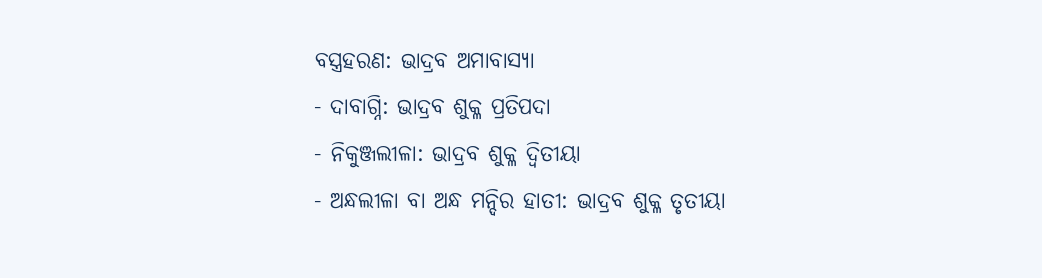ବସ୍ତ୍ରହରଣ: ଭାଦ୍ରବ ଅମାବାସ୍ୟା
- ଦାବାଗ୍ନି: ଭାଦ୍ରବ ଶୁକ୍ଳ ପ୍ରତିପଦା
- ନିକୁଞ୍ଜଲୀଳା: ଭାଦ୍ରବ ଶୁକ୍ଳ ଦ୍ୱିତୀୟା
- ଅନ୍ଧଲୀଳା ବା ଅନ୍ଧ ମନ୍ଦିର ହାତୀ: ଭାଦ୍ରବ ଶୁକ୍ଳ ତୃତୀୟା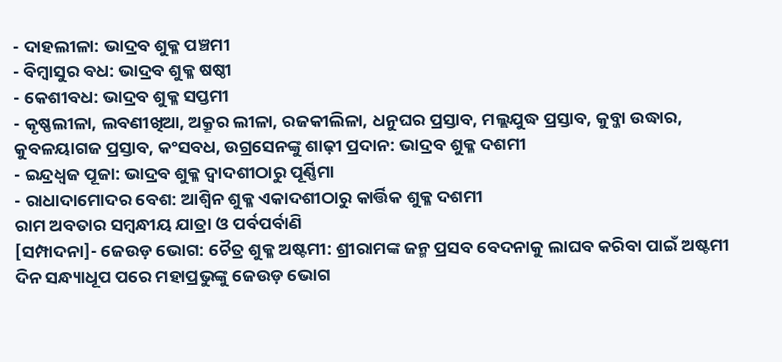- ଦାହଲୀଳା: ଭାଦ୍ରବ ଶୁକ୍ଳ ପଞ୍ଚମୀ
- ବିମ୍ବାସୁର ବଧ: ଭାଦ୍ରବ ଶୁକ୍ଳ ଷଷ୍ଠୀ
- କେଶୀବଧ: ଭାଦ୍ରବ ଶୁକ୍ଳ ସପ୍ତମୀ
- କୃଷ୍ଣଲୀଳା, ଲବଣୀଖିଆ, ଅକ୍ରୂର ଲୀଳା, ରଜକୀଲିଳା, ଧନୁଘର ପ୍ରସ୍ତାବ, ମଲ୍ଲଯୁଦ୍ଧ ପ୍ରସ୍ତାବ, କୁବ୍ଜା ଉଦ୍ଧାର, କୁବଳୟାଗଜ ପ୍ରସ୍ତାବ, କଂସବଧ, ଉଗ୍ରସେନଙ୍କୁ ଶାଢ଼ୀ ପ୍ରଦାନ: ଭାଦ୍ରବ ଶୁକ୍ଳ ଦଶମୀ
- ଇନ୍ଦ୍ରଧ୍ୱଜ ପୂଜା: ଭାଦ୍ରବ ଶୁକ୍ଳ ଦ୍ୱାଦଶୀଠାରୁ ପୂର୍ଣ୍ଣିମା
- ରାଧାଦାମୋଦର ବେଶ: ଆଶ୍ୱିନ ଶୁକ୍ଳ ଏକାଦଶୀଠାରୁ କାର୍ତ୍ତିକ ଶୁକ୍ଳ ଦଶମୀ
ରାମ ଅବତାର ସମ୍ବନ୍ଧୀୟ ଯାତ୍ରା ଓ ପର୍ବପର୍ବାଣି
[ସମ୍ପାଦନା]- ଜେଉଡ଼ ଭୋଗ: ଚୈତ୍ର ଶୁକ୍ଳ ଅଷ୍ଟମୀ: ଶ୍ରୀରାମଙ୍କ ଜନ୍ମ ପ୍ରସବ ବେଦନାକୁ ଲାଘବ କରିବା ପାଇଁ ଅଷ୍ଟମୀ ଦିନ ସନ୍ଧ୍ୟାଧୂପ ପରେ ମହାପ୍ରଭୁଙ୍କୁ ଜେଉଡ଼ ଭୋଗ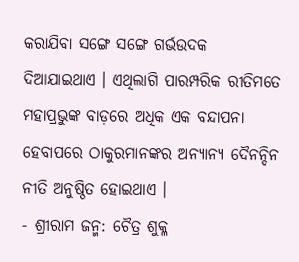କରାଯିବା ସଙ୍ଗେ ସଙ୍ଗେ ଗର୍ଭଉଦକ ଦିଆଯାଇଥାଏ । ଏଥିଲାଗି ପାରମ୍ପରିକ ରୀତିମତେ ମହାପ୍ରଭୁଙ୍କ ବାଡ଼ରେ ଅଧିକ ଏକ ବନ୍ଦାପନା ହେବାପରେ ଠାକୁରମାନଙ୍କର ଅନ୍ୟାନ୍ୟ ଦୈନନ୍ଦିନ ନୀତି ଅନୁଷ୍ଠିତ ହୋଇଥାଏ ।
- ଶ୍ରୀରାମ ଜନ୍ମ: ଚୈତ୍ର ଶୁକ୍ଳ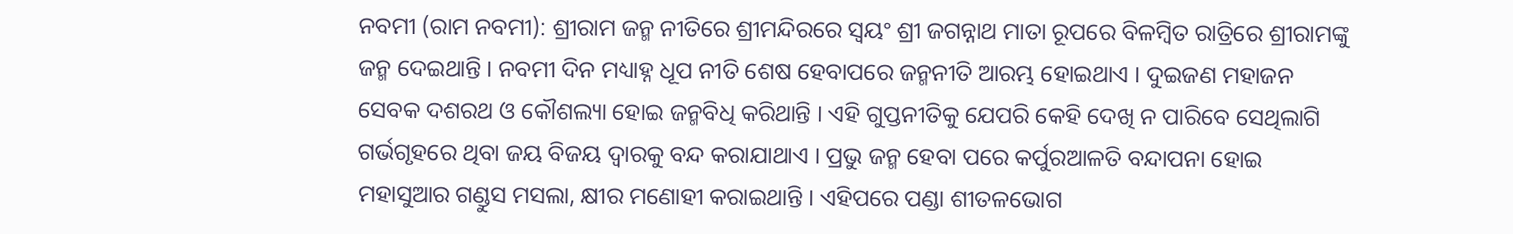ନବମୀ (ରାମ ନବମୀ): ଶ୍ରୀରାମ ଜନ୍ମ ନୀତିରେ ଶ୍ରୀମନ୍ଦିରରେ ସ୍ୱୟଂ ଶ୍ରୀ ଜଗନ୍ନାଥ ମାତା ରୂପରେ ବିଳମ୍ବିତ ରାତ୍ରିରେ ଶ୍ରୀରାମଙ୍କୁ ଜନ୍ମ ଦେଇଥାନ୍ତି । ନବମୀ ଦିନ ମଧ୍ୟାହ୍ନ ଧୂପ ନୀତି ଶେଷ ହେବାପରେ ଜନ୍ମନୀତି ଆରମ୍ଭ ହୋଇଥାଏ । ଦୁଇଜଣ ମହାଜନ ସେବକ ଦଶରଥ ଓ କୌଶଲ୍ୟା ହୋଇ ଜନ୍ମବିଧି କରିଥାନ୍ତି । ଏହି ଗୁପ୍ତନୀତିକୁ ଯେପରି କେହି ଦେଖି ନ ପାରିବେ ସେଥିଲାଗି ଗର୍ଭଗୃହରେ ଥିବା ଜୟ ବିଜୟ ଦ୍ୱାରକୁ ବନ୍ଦ କରାଯାଥାଏ । ପ୍ରଭୁ ଜନ୍ମ ହେବା ପରେ କର୍ପୁରଆଳତି ବନ୍ଦାପନା ହୋଇ ମହାସୁଆର ଗଣ୍ଡୁସ ମସଲା, କ୍ଷୀର ମଣୋହୀ କରାଇଥାନ୍ତି । ଏହିପରେ ପଣ୍ଡା ଶୀତଳଭୋଗ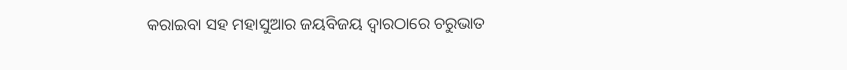କରାଇବା ସହ ମହାସୁଆର ଜୟବିଜୟ ଦ୍ୱାରଠାରେ ଚରୁଭାତ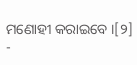ମଣୋହୀ କରାଇବେ ।[୨]
-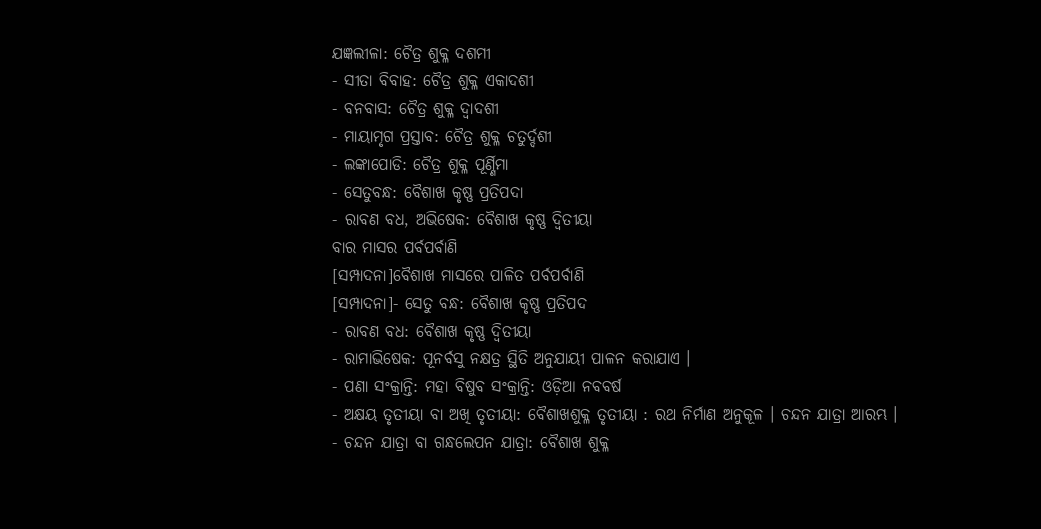ଯଜ୍ଞଲୀଳା: ଚୈତ୍ର ଶୁକ୍ଳ ଦଶମୀ
- ସୀତା ବିବାହ: ଚୈତ୍ର ଶୁକ୍ଳ ଏକାଦଶୀ
- ବନବାସ: ଚୈତ୍ର ଶୁକ୍ଳ ଦ୍ୱାଦଶୀ
- ମାୟାମୃଗ ପ୍ରସ୍ତାବ: ଚୈତ୍ର ଶୁକ୍ଳ ଚତୁର୍ଦ୍ଦଶୀ
- ଲଙ୍କାପୋଡି: ଚୈତ୍ର ଶୁକ୍ଳ ପୂର୍ଣ୍ଣିମା
- ସେତୁବନ୍ଧ: ବୈଶାଖ କୃଷ୍ଣ ପ୍ରତିପଦା
- ରାବଣ ବଧ, ଅଭିଷେକ: ବୈଶାଖ କୃଷ୍ଣ ଦ୍ୱିତୀୟା
ବାର ମାସର ପର୍ବପର୍ବାଣି
[ସମ୍ପାଦନା]ବୈଶାଖ ମାସରେ ପାଳିତ ପର୍ବପର୍ବାଣି
[ସମ୍ପାଦନା]- ସେତୁ ବନ୍ଧ: ବୈଶାଖ କୃଷ୍ଣ ପ୍ରତିପଦ
- ରାବଣ ବଧ: ବୈଶାଖ କୃଷ୍ଣ ଦ୍ୱିତୀୟା
- ରାମାଭିଷେକ: ପୂନର୍ବସୁ ନକ୍ଷତ୍ର ସ୍ଥିତି ଅନୁଯାୟୀ ପାଳନ କରାଯାଏ ।
- ପଣା ସଂକ୍ରାନ୍ତି: ମହା ବିଷୁବ ସଂକ୍ରାନ୍ତି: ଓଡ଼ିଆ ନବବର୍ଷ
- ଅକ୍ଷୟ ତୃତୀୟା ବା ଅଖି ତୃତୀୟା: ବୈଶାଖଶୁକ୍ଳ ତୃତୀୟା : ରଥ ନିର୍ମାଣ ଅନୁକୂଳ । ଚନ୍ଦନ ଯାତ୍ରା ଆରମ୍ଭ ।
- ଚନ୍ଦନ ଯାତ୍ରା ବା ଗନ୍ଧଲେପନ ଯାତ୍ରା: ବୈଶାଖ ଶୁକ୍ଳ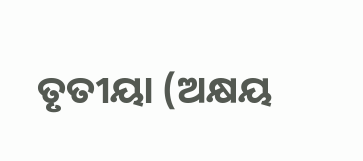ତୃତୀୟା (ଅକ୍ଷୟ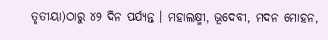ତୃତୀୟା)ଠାରୁ ୪୨ ଦିନ ପର୍ଯ୍ୟନ୍ତ । ମହାଲକ୍ଷ୍ମୀ, ଭୂଦେବୀ, ମଦନ ମୋହନ,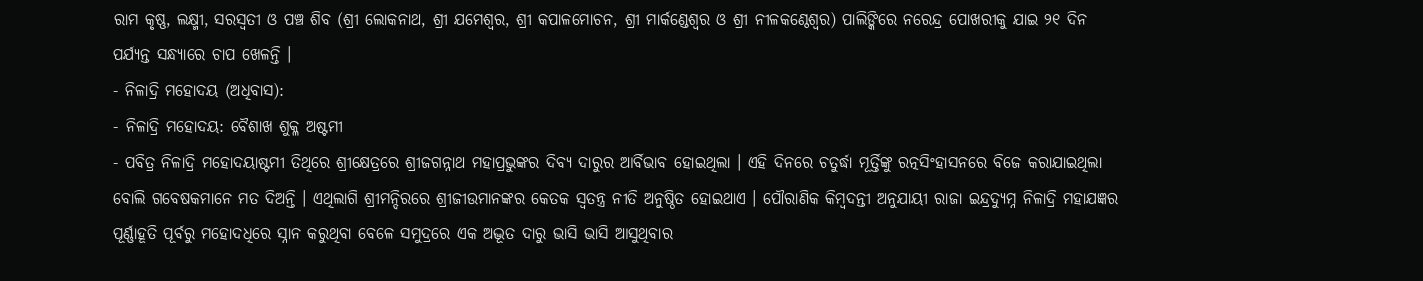ରାମ କୃଷ୍ଣ, ଲକ୍ଷ୍ମୀ, ସରସ୍ୱତୀ ଓ ପଞ୍ଚ ଶିବ (ଶ୍ରୀ ଲୋକନାଥ, ଶ୍ରୀ ଯମେଶ୍ୱର, ଶ୍ରୀ କପାଳମୋଚନ, ଶ୍ରୀ ମାର୍କଣ୍ଡେଶ୍ୱର ଓ ଶ୍ରୀ ନୀଳକଣ୍ଠେଶ୍ୱର) ପାଲିଙ୍କିରେ ନରେନ୍ଦ୍ର ପୋଖରୀକୁ ଯାଇ ୨୧ ଦିନ ପର୍ଯ୍ୟନ୍ତ ସନ୍ଧ୍ୟାରେ ଚାପ ଖେଳନ୍ତି ।
- ନିଳାଦ୍ରି ମହୋଦୟ (ଅଧିବାସ):
- ନିଳାଦ୍ରି ମହୋଦୟ: ବୈଶାଖ ଶୁକ୍ଳ ଅଷ୍ଟମୀ
- ପବିତ୍ର ନିଳାଦ୍ରି ମହୋଦୟାଷ୍ଟମୀ ତିଥିରେ ଶ୍ରୀକ୍ଷେତ୍ରରେ ଶ୍ରୀଜଗନ୍ନାଥ ମହାପ୍ରଭୁଙ୍କର ଦିବ୍ୟ ଦାରୁର ଆର୍ବିଭାବ ହୋଇଥିଲା । ଏହି ଦିନରେ ଚତୁର୍ଦ୍ଧା ମୂର୍ତ୍ତିଙ୍କୁ ରତ୍ନସିଂହାସନରେ ବିଜେ କରାଯାଇଥିଲା ବୋଲି ଗବେଷକମାନେ ମତ ଦିଅନ୍ତି । ଏଥିଲାଗି ଶ୍ରୀମନ୍ଦିରରେ ଶ୍ରୀଜୀଉମାନଙ୍କର କେତକ ସ୍ୱତନ୍ତ୍ର ନୀତି ଅନୁଷ୍ଠିତ ହୋଇଥାଏ । ପୌରାଣିକ କିମ୍ବଦନ୍ତୀ ଅନୁଯାୟୀ ରାଜା ଇନ୍ଦ୍ରଦ୍ୟୁମ୍ନ ନିଳାଦ୍ରି ମହାଯଜ୍ଞର ପୂର୍ଣ୍ଣାହୂତି ପୂର୍ବରୁ ମହୋଦଧିରେ ସ୍ନାନ କରୁଥିବା ବେଳେ ସମୁଦ୍ରରେ ଏକ ଅଦ୍ଭୂତ ଦାରୁ ଭାସି ଭାସି ଆସୁଥିବାର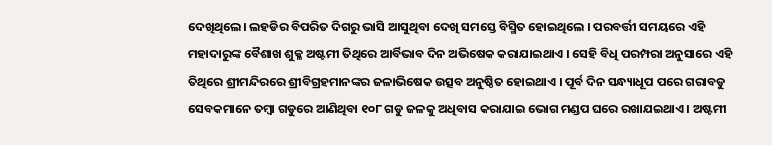ଦେଖିଥିଲେ। ଲହଡିର ବିପରିତ ଦିଗରୁ ଭାସି ଆସୁଥିବା ଦେଖି ସମସ୍ତେ ବିସ୍ମିତ ହୋଇଥିଲେ । ପରବର୍ତ୍ତୀ ସମୟରେ ଏହି ମହାଦାରୁଙ୍କ ବୈଶାଖ ଶୁକ୍ଳ ଅଷ୍ଟମୀ ତିଥିରେ ଆର୍ବିଭାବ ଦିନ ଅଭିଷେକ କରାଯାଇଥାଏ । ସେହି ବିଧି ପରମ୍ପରା ଅନୁସାରେ ଏହି ତିଥିରେ ଶ୍ରୀମନ୍ଦିରରେ ଶ୍ରୀବିଗ୍ରହମାନଙ୍କର ଜଳାଭିଷେକ ଉତ୍ସବ ଅନୁଷ୍ଠିତ ହୋଇଥାଏ । ପୂର୍ବ ଦିନ ସନ୍ଧ୍ୟାଧୂପ ପରେ ଗରାବଡୁ ସେବକମାନେ ତମ୍ବା ଗଡୁରେ ଆଣିଥିବା ୧୦୮ ଗଡୁ ଜଳକୁ ଅଧିବାସ କରାଯାଇ ଭୋଗ ମଣ୍ଡପ ଘରେ ରଖାଯଇଥାଏ । ଅଷ୍ଟମୀ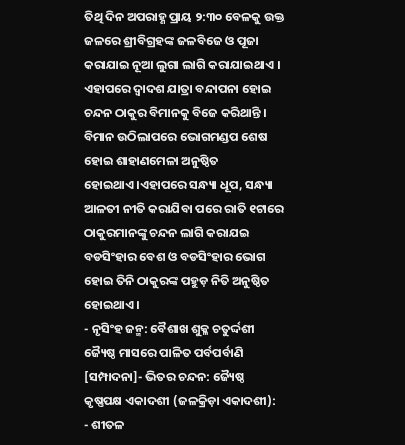ତିଥି ଦିନ ଅପରାହ୍ଣ ପ୍ରାୟ ୨:୩୦ ବେଳକୁ ଉକ୍ତ ଜଳରେ ଶ୍ରୀବିଗ୍ରହଙ୍କ ଜଳବିଜେ ଓ ପୂଜା କରାଯାଇ ନୂଆ ଲୁଗା ଲାଗି କରାଯାଇଥାଏ । ଏହାପରେ ଦ୍ୱାଦଶ ଯାତ୍ରା ବନ୍ଦାପନା ହୋଇ ଚନ୍ଦନ ଠାକୁର ବିମାନକୁ ବିଜେ କରିଥାନ୍ତି । ବିମାନ ଉଠିଲାପରେ ଭୋଗମଣ୍ଡପ ଶେଷ ହୋଇ ଶାହାଣମେଳା ଅନୁଷ୍ଠିତ ହୋଇଥାଏ।ଏହାପରେ ସନ୍ଧ୍ୟା ଧୂପ, ସନ୍ଧ୍ୟା ଆଳତୀ ନୀତି କରାଯିବା ପରେ ରାତି ୧ଟାରେ ଠାକୁରମାନଙ୍କୁ ଚନ୍ଦନ ଲାଗି କରାଯଇ ବଡସିଂହାର ବେଶ ଓ ବଡସିଂହାର ଭୋଗ ହୋଇ ତିନି ଠାକୁରଙ୍କ ପହୁଡ଼ ନିତି ଅନୁଷ୍ଠିତ ହୋଇଥାଏ ।
- ନୃସିଂହ ଜନ୍ମ: ବୈଶାଖ ଶୁକ୍ଳ ଚତୁର୍ଦ୍ଦଶୀ
ଜ୍ୟୈଷ୍ଠ ମାସରେ ପାଳିତ ପର୍ବପର୍ବାଣି
[ସମ୍ପାଦନା]- ଭିତର ଚନ୍ଦନ: ଜ୍ୟୈଷ୍ଠ କୃଷ୍ଣପକ୍ଷ ଏକାଦଶୀ (ଜଳକ୍ରିଡ଼ା ଏକାଦଶୀ):
- ଶୀତଳ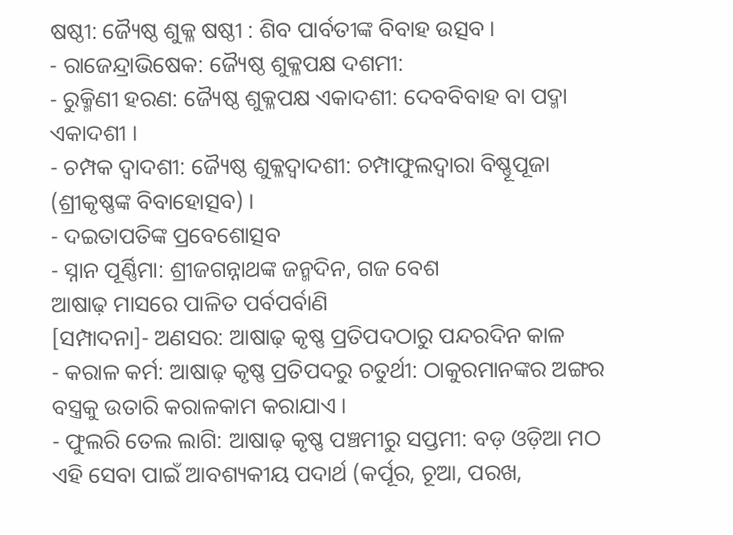ଷଷ୍ଠୀ: ଜ୍ୟୈଷ୍ଠ ଶୁକ୍ଳ ଷଷ୍ଠୀ : ଶିବ ପାର୍ବତୀଙ୍କ ବିବାହ ଉତ୍ସବ ।
- ରାଜେନ୍ଦ୍ରାଭିଷେକ: ଜ୍ୟୈଷ୍ଠ ଶୁକ୍ଳପକ୍ଷ ଦଶମୀ:
- ରୁକ୍ମିଣୀ ହରଣ: ଜ୍ୟୈଷ୍ଠ ଶୁକ୍ଳପକ୍ଷ ଏକାଦଶୀ: ଦେବବିବାହ ବା ପଦ୍ମା ଏକାଦଶୀ ।
- ଚମ୍ପକ ଦ୍ୱାଦଶୀ: ଜ୍ୟୈଷ୍ଠ ଶୁକ୍ଳଦ୍ୱାଦଶୀ: ଚମ୍ପାଫୁଲଦ୍ୱାରା ବିଷ୍ଣୂପୂଜା (ଶ୍ରୀକୃଷ୍ଣଙ୍କ ବିବାହୋତ୍ସବ) ।
- ଦଇତାପତିଙ୍କ ପ୍ରବେଶୋତ୍ସବ
- ସ୍ନାନ ପୂର୍ଣ୍ଣିମା: ଶ୍ରୀଜଗନ୍ନାଥଙ୍କ ଜନ୍ମଦିନ, ଗଜ ବେଶ
ଆଷାଢ଼ ମାସରେ ପାଳିତ ପର୍ବପର୍ବାଣି
[ସମ୍ପାଦନା]- ଅଣସର: ଆଷାଢ଼ କୃଷ୍ଣ ପ୍ରତିପଦଠାରୁ ପନ୍ଦରଦିନ କାଳ
- କରାଳ କର୍ମ: ଆଷାଢ଼ କୃଷ୍ଣ ପ୍ରତିପଦରୁ ଚତୁର୍ଥୀ: ଠାକୁରମାନଙ୍କର ଅଙ୍ଗର ବସ୍ତ୍ରକୁ ଉତାରି କରାଳକାମ କରାଯାଏ ।
- ଫୁଲରି ତେଲ ଲାଗି: ଆଷାଢ଼ କୃଷ୍ଣ ପଞ୍ଚମୀରୁ ସପ୍ତମୀ: ବଡ଼ ଓଡ଼ିଆ ମଠ ଏହି ସେବା ପାଇଁ ଆବଶ୍ୟକୀୟ ପଦାର୍ଥ (କର୍ପୂର, ଚୂଆ, ପରଖ,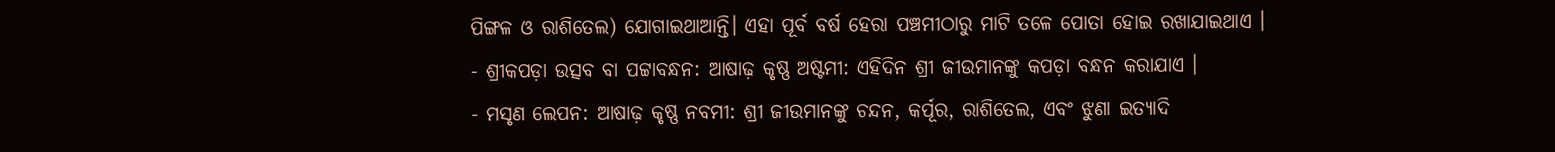ପିଙ୍ଗଳ ଓ ରାଶିତେଲ) ଯୋଗାଇଥାଆନ୍ତି। ଏହା ପୂର୍ବ ବର୍ଷ ହେରା ପଞ୍ଚମୀଠାରୁ ମାଟି ତଳେ ପୋତା ହୋଇ ରଖାଯାଇଥାଏ ।
- ଶ୍ରୀକପଡ଼ା ଉତ୍ସବ ବା ପଟ୍ଟାବନ୍ଧନ: ଆଷାଢ଼ କୃଷ୍ଣ ଅଷ୍ଟମୀ: ଏହିଦିନ ଶ୍ରୀ ଜୀଉମାନଙ୍କୁ କପଡ଼ା ବନ୍ଧନ କରାଯାଏ ।
- ମସୃଣ ଲେପନ: ଆଷାଢ଼ କୃଷ୍ଣ ନବମୀ: ଶ୍ରୀ ଜୀଉମାନଙ୍କୁ ଚନ୍ଦନ, କର୍ପୂର, ରାଶିତେଲ, ଏବଂ ଝୁଣା ଇତ୍ୟାଦି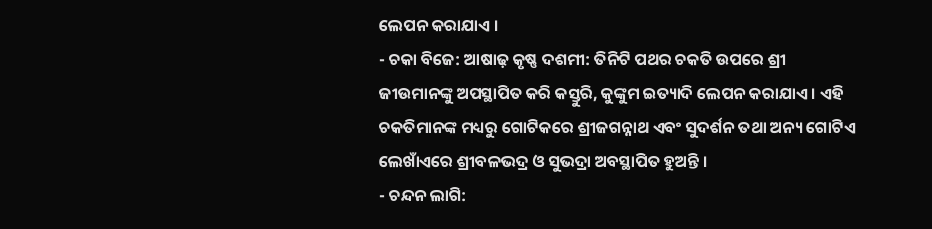ଲେପନ କରାଯାଏ ।
- ଚକା ବିଜେ: ଆଷାଢ଼ କୃଷ୍ଣ ଦଶମୀ: ତିନିଟି ପଥର ଚକତି ଉପରେ ଶ୍ରୀ ଜୀଉମାନଙ୍କୁ ଅପସ୍ଥାପିତ କରି କସ୍ତୁରି, କୁଙ୍କୁମ ଇତ୍ୟାଦି ଲେପନ କରାଯାଏ । ଏହି ଚକତିମାନଙ୍କ ମଧ୍ୟରୁ ଗୋଟିକରେ ଶ୍ରୀଜଗନ୍ନାଥ ଏବଂ ସୁଦର୍ଶନ ତଥା ଅନ୍ୟ ଗୋଟିଏ ଲେଖାଁଏରେ ଶ୍ରୀବଳଭଦ୍ର ଓ ସୁଭଦ୍ରା ଅବସ୍ଥାପିତ ହୁଅନ୍ତି ।
- ଚନ୍ଦନ ଲାଗି: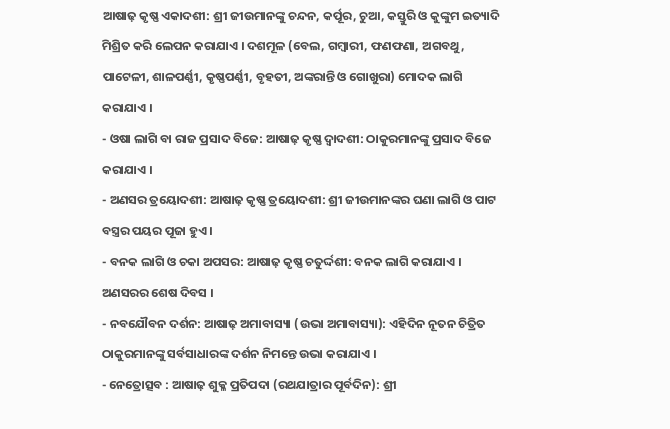ଆଷାଢ଼ କୃଷ୍ଣ ଏକାଦଶୀ: ଶ୍ରୀ ଜୀଉମାନଙ୍କୁ ଚନ୍ଦନ, କର୍ପୂର, ଚୁଆ, କସ୍ତୁରି ଓ କୁଙ୍କୁମ ଇତ୍ୟାଦି ମିଶ୍ରିତ କରି ଲେପନ କରାଯାଏ । ଦଶମୂଳ (ବେଲ, ଗମ୍ବାରୀ, ଫଣଫଣା, ଅଗବଥୁ, ପାଟେଳୀ, ଶାଳପର୍ଣ୍ଣୀ, କୃଷ୍ଣପର୍ଣ୍ଣୀ, ବୃହତୀ, ଅଙ୍କରାନ୍ତି ଓ ଗୋଖୁରା) ମୋଦକ ଲାଗି କରାଯାଏ ।
- ଓଷା ଲାଗି ବା ରାଜ ପ୍ରସାଦ ବିଜେ: ଆଷାଢ଼ କୃଷ୍ଣ ଦ୍ୱାଦଶୀ: ଠାକୁରମାନଙ୍କୁ ପ୍ରସାଦ ବିଜେ କରାଯାଏ ।
- ଅଣସର ତ୍ରୟୋଦଶୀ: ଆଷାଢ଼ କୃଷ୍ଣ ତ୍ରୟୋଦଶୀ: ଶ୍ରୀ ଜୀଉମାନଙ୍କର ଘଣା ଲାଗି ଓ ପାଟ ବସ୍ତ୍ରର ପୟର ପୂଜା ହୁଏ ।
- ବନକ ଲାଗି ଓ ଚକା ଅପସର: ଆଷାଢ଼ କୃଷ୍ଣ ଚତୁର୍ଦ୍ଦଶୀ: ବନକ ଲାଗି କରାଯାଏ । ଅଣସରର ଶେଷ ଦିବସ ।
- ନବଯୌବନ ଦର୍ଶନ: ଆଷାଢ଼ ଅମାବାସ୍ୟା (ଉଭା ଅମାବାସ୍ୟା): ଏହିଦିନ ନୂତନ ଚିତ୍ରିତ ଠାକୁରମାନଙ୍କୁ ସର୍ବସାଧାରଙ୍କ ଦର୍ଶନ ନିମନ୍ତେ ଉଭା କରାଯାଏ ।
- ନେତ୍ରୋତ୍ସବ : ଆଷାଢ଼ ଶୁକ୍ଳ ପ୍ରତିପଦା (ରଥଯାତ୍ରାର ପୂର୍ବଦିନ): ଶ୍ରୀ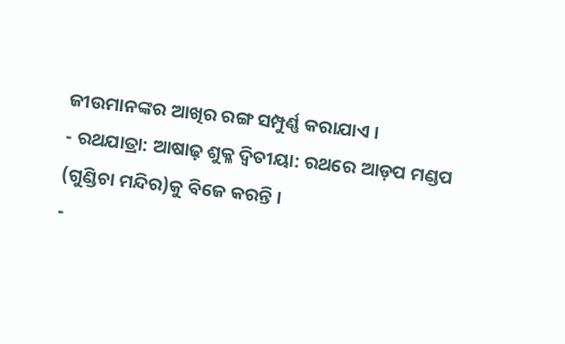ଜୀଉମାନଙ୍କର ଆଖିର ରଙ୍ଗ ସମ୍ପୁର୍ଣ୍ଣ କରାଯାଏ ।
- ରଥଯାତ୍ରା: ଆଷାଢ଼ ଶୁକ୍ଳ ଦ୍ୱିତୀୟା: ରଥରେ ଆଡ଼ପ ମଣ୍ଡପ (ଗୁଣ୍ଡିଚା ମନ୍ଦିର)କୁ ବିଜେ କରନ୍ତି ।
-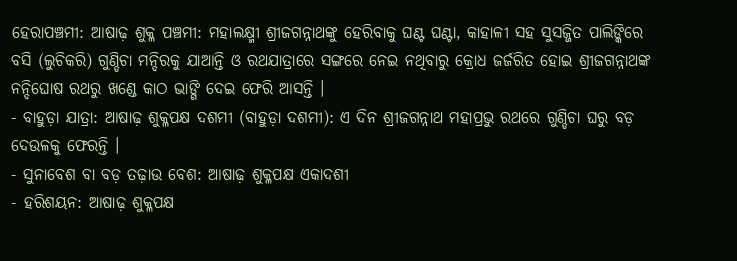ହେରାପଞ୍ଚମୀ: ଆଷାଢ଼ ଶୁକ୍ଳ ପଞ୍ଚମୀ: ମହାଲକ୍ଷ୍ମୀ ଶ୍ରୀଜଗନ୍ନାଥଙ୍କୁ ହେରିବାକୁ ଘଣ୍ଟ ଘଣ୍ଟା, କାହାଳୀ ସହ ସୁସଜ୍ଜିତ ପାଲିଙ୍କିରେ ବସି (ଲୁଚିକରି) ଗୁଣ୍ଡିଚା ମନ୍ଦିରକୁ ଯାଆନ୍ତି ଓ ରଥଯାତ୍ରାରେ ସଙ୍ଗରେ ନେଇ ନଥିବାରୁ କ୍ରୋଧ ଜର୍ଜରିତ ହୋଇ ଶ୍ରୀଜଗନ୍ନାଥଙ୍କ ନନ୍ଦିଘୋଷ ରଥରୁ ଖଣ୍ଡେ କାଠ ଭାଙ୍ଗି ଦେଇ ଫେରି ଆସନ୍ତି ।
- ବାହୁଡ଼ା ଯାତ୍ରା: ଆଷାଢ଼ ଶୁକ୍ଳପକ୍ଷ ଦଶମୀ (ବାହୁଡ଼ା ଦଶମୀ): ଏ ଦିନ ଶ୍ରୀଜଗନ୍ନାଥ ମହାପ୍ରଭୁ ରଥରେ ଗୁଣ୍ଡିଚା ଘରୁ ବଡ଼ ଦେଉଳକୁ ଫେରନ୍ତି ।
- ସୁନାବେଶ ବା ବଡ଼ ତଢ଼ାଉ ବେଶ: ଆଷାଢ଼ ଶୁକ୍ଳପକ୍ଷ ଏକାଦଶୀ
- ହରିଶୟନ: ଆଷାଢ଼ ଶୁକ୍ଳପକ୍ଷ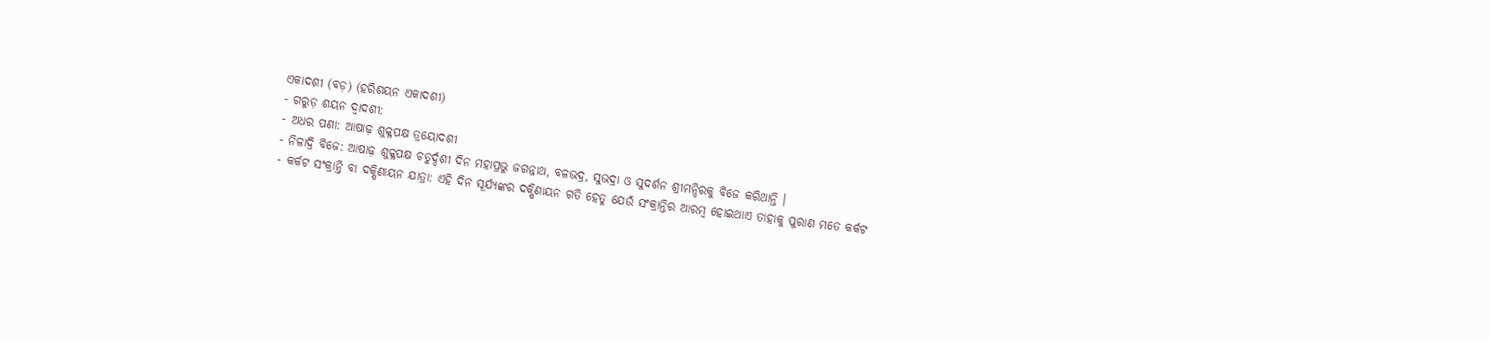ଏକାଦଶୀ (ବଡ଼) (ହରିଶୟନ ଏକାଦଶୀ)
- ଗରୁଡ଼ ଶୟନ ଦ୍ୱାଦଶୀ:
- ଅଧର ପଣା: ଆଷାଢ଼ ଶୁକ୍ଳପକ୍ଷ ତ୍ରୟୋଦଶୀ
- ନିଳାଦ୍ରି ବିଜେ: ଆଷାଢ଼ ଶୁକ୍ଳପକ୍ଷ ଚତୁର୍ଦ୍ଦଶୀ ଦିନ ମହାପ୍ରଭୁ ଜଗନ୍ନାଥ, ବଳଭଦ୍ର, ସୁଭଦ୍ରା ଓ ସୁଦର୍ଶନ ଶ୍ରୀମନ୍ଦିରକୁ ବିଜେ କରିଥାନ୍ତି ।
- କର୍କଟ ସଂକ୍ରାନ୍ତି ବା ଦକ୍ଷିଣାୟନ ଯାତ୍ରା: ଏହି ଦିନ ସୂର୍ଯ୍ୟଙ୍କର ଦକ୍ଷିଣାୟନ ଗତି ହେତୁ ଯେଉଁ ସଂକ୍ରାନ୍ତିର ଆରମ୍ବ ହୋଇଥାଏ ତାହାକୁ ପୁରାଣ ମତେ କର୍କଟ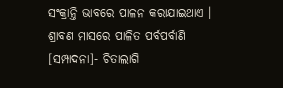ସଂକ୍ରାନ୍ତି ଭାବରେ ପାଳନ କରାଯାଇଥାଏ ।
ଶ୍ରାବଣ ମାସରେ ପାଳିତ ପର୍ବପର୍ବାଣି
[ସମ୍ପାଦନା]- ଚିତାଲାଗି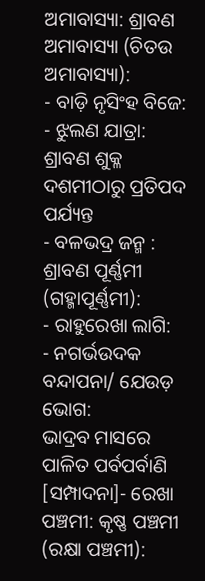ଅମାବାସ୍ୟା: ଶ୍ରାବଣ ଅମାବାସ୍ୟା (ଚିତଉ ଅମାବାସ୍ୟା):
- ବାଡ଼ି ନୃସିଂହ ବିଜେ:
- ଝୁଲଣ ଯାତ୍ରା: ଶ୍ରାବଣ ଶୁକ୍ଳ ଦଶମୀଠାରୁ ପ୍ରତିପଦ ପର୍ଯ୍ୟନ୍ତ
- ବଳଭଦ୍ର ଜନ୍ମ : ଶ୍ରାବଣ ପୂର୍ଣ୍ଣମୀ (ଗହ୍ମାପୂର୍ଣ୍ଣମୀ):
- ରାହୁରେଖା ଲାଗି:
- ନଗର୍ଭଉଦକ ବନ୍ଦାପନା/ ଯେଉଡ଼ ଭୋଗ:
ଭାଦ୍ରବ ମାସରେ ପାଳିତ ପର୍ବପର୍ବାଣି
[ସମ୍ପାଦନା]- ରେଖା ପଞ୍ଚମୀ: କୃଷ୍ଣ ପଞ୍ଚମୀ (ରକ୍ଷା ପଞ୍ଚମୀ):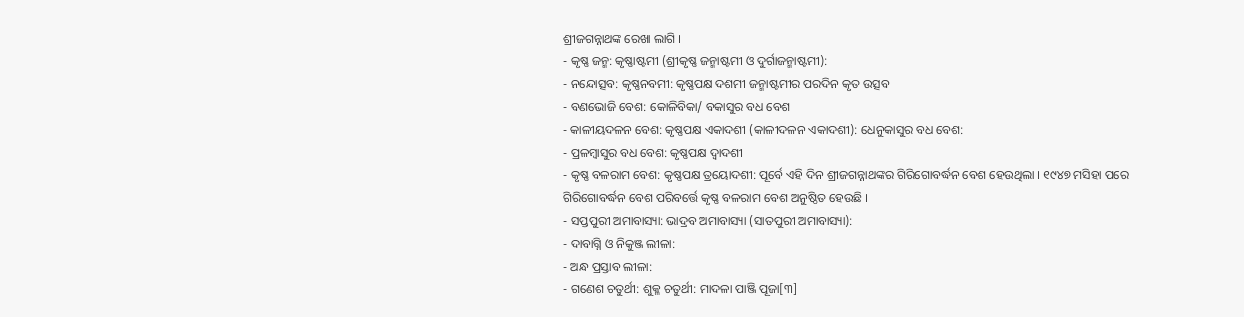ଶ୍ରୀଜଗନ୍ନାଥଙ୍କ ରେଖା ଲାଗି ।
- କୃଷ୍ଣ ଜନ୍ମ: କୃଷ୍ଣାଷ୍ଟମୀ (ଶ୍ରୀକୃଷ୍ଣ ଜନ୍ମାଷ୍ଟମୀ ଓ ଦୁର୍ଗାଜନ୍ମାଷ୍ଟମୀ):
- ନନ୍ଦୋତ୍ସବ: କୃଷ୍ଣନବମୀ: କୃଷ୍ଣପକ୍ଷ ଦଶମୀ ଜନ୍ମାଷ୍ଟମୀର ପରଦିନ କୃତ ଉତ୍ସବ
- ବଣଭୋଜି ବେଶ: କୋଳିବିକା/ ବକାସୁର ବଧ ବେଶ
- କାଳୀୟଦଳନ ବେଶ: କୃଷ୍ଣପକ୍ଷ ଏକାଦଶୀ (କାଳୀଦଳନ ଏକାଦଶୀ): ଧେନୁକାସୁର ବଧ ବେଶ:
- ପ୍ରଳମ୍ବାସୁର ବଧ ବେଶ: କୃଷ୍ଣପକ୍ଷ ଦ୍ୱାଦଶୀ
- କୃଷ୍ଣ ବଳରାମ ବେଶ: କୃଷ୍ଣପକ୍ଷ ତ୍ରୟୋଦଶୀ: ପୂର୍ବେ ଏହି ଦିନ ଶ୍ରୀଜଗନ୍ନାଥଙ୍କର ଗିରିଗୋବର୍ଦ୍ଧନ ବେଶ ହେଉଥିଲା । ୧୯୪୭ ମସିହା ପରେ ଗିରିଗୋବର୍ଦ୍ଧନ ବେଶ ପରିବର୍ତ୍ତେ କୃଷ୍ଣ ବଳରାମ ବେଶ ଅନୁଷ୍ଠିତ ହେଉଛି ।
- ସପ୍ତପୁରୀ ଅମାବାସ୍ୟା: ଭାଦ୍ରବ ଅମାବାସ୍ୟା (ସାତପୁରୀ ଅମାବାସ୍ୟା):
- ଦାବାଗ୍ନି ଓ ନିକୁଞ୍ଜ ଲୀଳା:
- ଅନ୍ଧ ପ୍ରସ୍ତାବ ଲୀଳା:
- ଗଣେଶ ଚତୁର୍ଥୀ: ଶୁକ୍ଳ ଚତୁର୍ଥୀ: ମାଦଳା ପାଞ୍ଜି ପୂଜା[୩]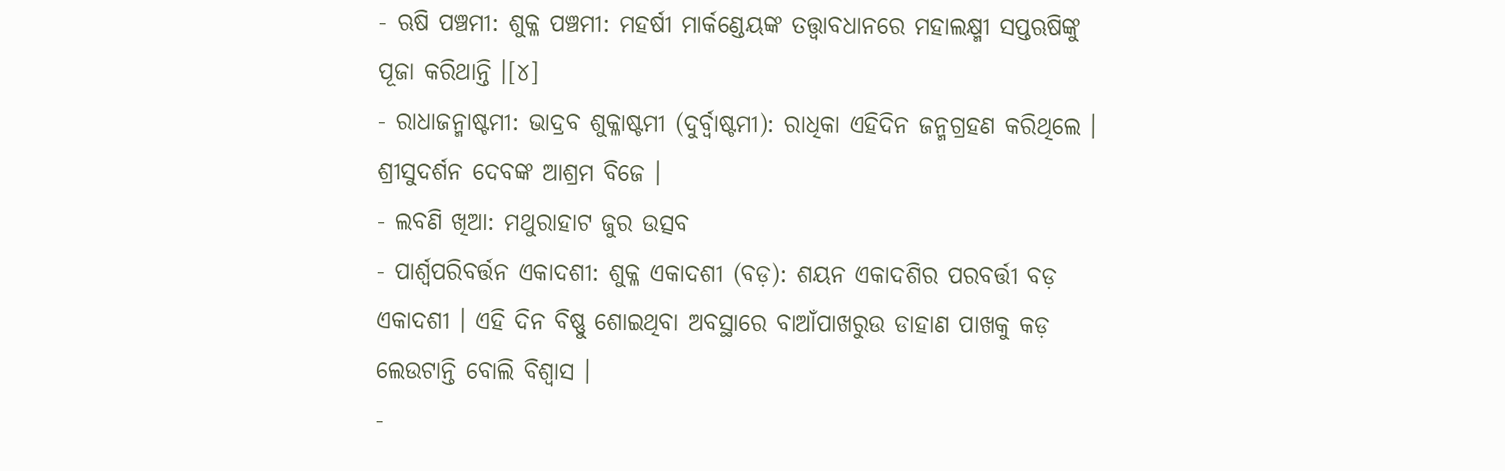- ଋଷି ପଞ୍ଚମୀ: ଶୁକ୍ଳ ପଞ୍ଚମୀ: ମହର୍ଷୀ ମାର୍କଣ୍ଡେୟଙ୍କ ତତ୍ତ୍ୱାବଧାନରେ ମହାଲକ୍ଷ୍ମୀ ସପ୍ତଋଷିଙ୍କୁ ପୂଜା କରିଥାନ୍ତି ।[୪]
- ରାଧାଜନ୍ମାଷ୍ଟମୀ: ଭାଦ୍ରବ ଶୁକ୍ଳାଷ୍ଟମୀ (ଦୁର୍ବ୍ୱାଷ୍ଟମୀ): ରାଧିକା ଏହିଦିନ ଜନ୍ମଗ୍ରହଣ କରିଥିଲେ । ଶ୍ରୀସୁଦର୍ଶନ ଦେବଙ୍କ ଆଶ୍ରମ ବିଜେ ।
- ଲବଣି ଖିଆ: ମଥୁରାହାଟ ଜୁର ଉତ୍ସବ
- ପାର୍ଶ୍ୱପରିବର୍ତ୍ତନ ଏକାଦଶୀ: ଶୁକ୍ଳ ଏକାଦଶୀ (ବଡ଼): ଶୟନ ଏକାଦଶିର ପରବର୍ତ୍ତୀ ବଡ଼ ଏକାଦଶୀ । ଏହି ଦିନ ବିଷ୍ଣୁ ଶୋଇଥିବା ଅବସ୍ଥାରେ ବାଆଁପାଖରୁଉ ଡାହାଣ ପାଖକୁ କଡ଼ ଲେଉଟାନ୍ତି ବୋଲି ବିଶ୍ୱାସ ।
-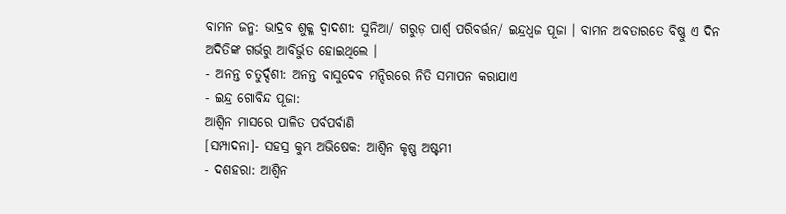ବାମନ ଜନ୍ମ: ଭାଦ୍ରବ ଶୁକ୍ଳ ଦ୍ୱାଦଶୀ: ସୁନିଆ/ ଗରୁଡ଼ ପାର୍ଶ୍ୱ ପରିବର୍ତ୍ତନ/ ଇନ୍ଦ୍ରଧ୍ୱଜ ପୂଜା । ବାମନ ଅବତାରତେ ବିଷ୍ଣୁ ଏ ଦିନ ଅଦିତିଙ୍କ ଗର୍ଭରୁ ଆବିର୍ଭୁତ ହୋଇଥିଲେ ।
- ଅନନ୍ତ ଚତୁର୍ଦ୍ଦଶୀ: ଅନନ୍ତ ବାସୁଦେବ ମନ୍ଦିରରେ ନିତି ସମାପନ କରାଯାଏ
- ଇନ୍ଦ୍ର ଗୋବିନ୍ଦ ପୂଜା:
ଆଶ୍ୱିନ ମାସରେ ପାଳିତ ପର୍ବପର୍ବାଣି
[ସମ୍ପାଦନା]- ସହସ୍ର କୁମ୍ଭ ଅଭିଷେକ: ଆଶ୍ୱିନ କୃଷ୍ଣ ଅଷ୍ଟମୀ
- ଦଶହରା: ଆଶ୍ୱିନ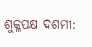ଶୁକ୍ଳପକ୍ଷ ଦଶମୀ: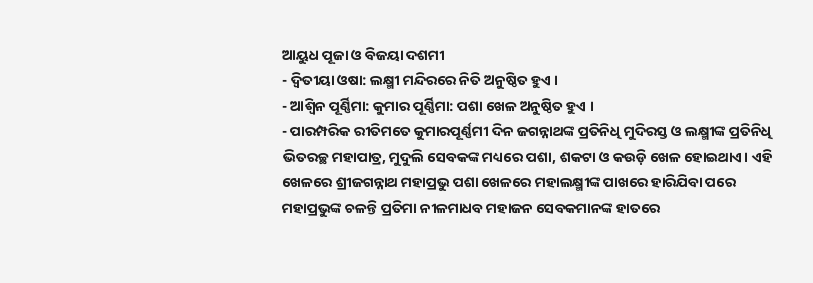ଆୟୁଧ ପୂଜା ଓ ବିଜୟା ଦଶମୀ
- ଦ୍ୱିତୀୟା ଓଷା: ଲକ୍ଷ୍ମୀ ମନ୍ଦିରରେ ନିତି ଅନୁଷ୍ଠିତ ହୁଏ ।
- ଆଶ୍ୱିନ ପୂର୍ଣ୍ଣିମା: କୁମାର ପୂର୍ଣ୍ଣିମା: ପଶା ଖେଳ ଅନୁଷ୍ଠିତ ହୁଏ ।
- ପାରମ୍ପରିକ ରୀତିମତେ କୁମାରପୂର୍ଣ୍ଣମୀ ଦିନ ଜଗନ୍ନାଥଙ୍କ ପ୍ରତିନିଧି ମୁଦିରସ୍ତ ଓ ଲକ୍ଷ୍ମୀଙ୍କ ପ୍ରତିନିଧି ଭିତରଚ୍ଛ ମହାପାତ୍ର, ମୁଦୁଲି ସେବକଙ୍କ ମଧ୍ୟରେ ପଶା, ଶକଟା ଓ କଉଡ଼ି ଖେଳ ହୋଇଥାଏ। ଏହି ଖେଳରେ ଶ୍ରୀଜଗନ୍ନାଥ ମହାପ୍ରଭୁ ପଶା ଖେଳରେ ମହାଲକ୍ଷ୍ମୀଙ୍କ ପାଖରେ ହାରିଯିବା ପରେ ମହାପ୍ରଭୁଙ୍କ ଚଳନ୍ତି ପ୍ରତିମା ନୀଳମାଧବ ମହାଜନ ସେବକମାନଙ୍କ ହାତରେ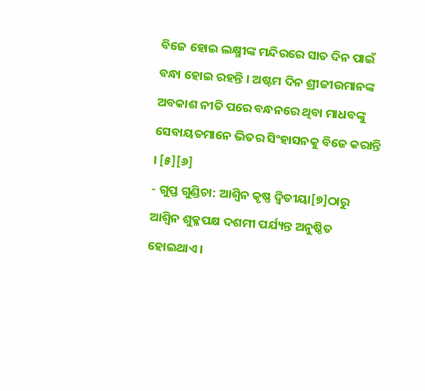ବିଜେ ହୋଇ ଲକ୍ଷ୍ମୀଙ୍କ ମନ୍ଦିରରେ ସାତ ଦିନ ପାଇଁ ବନ୍ଧା ହୋଇ ରହନ୍ତି । ଅଷ୍ଟମ ଦିନ ଶ୍ରୀଜୀଉମାନଙ୍କ ଅବକାଶ ନୀତି ପରେ ବନ୍ଧନରେ ଥିବା ମାଧବଙ୍କୁ ସେବାୟତମାନେ ଭିତର ସିଂହାସନକୁ ବିଜେ କରାନ୍ତି । [୫][୬]
- ଗୁପ୍ତ ଗୁଣ୍ଡିଚା: ଆଶ୍ୱିନ କୃଷ୍ଣ ଦ୍ୱିତୀୟା[୭]ଠାରୁ ଆଶ୍ୱିନ ଶୁକ୍ଳପକ୍ଷ ଦଶମୀ ପର୍ଯ୍ୟନ୍ତ ଅନୁଷ୍ଠିତ ହୋଇଥାଏ ।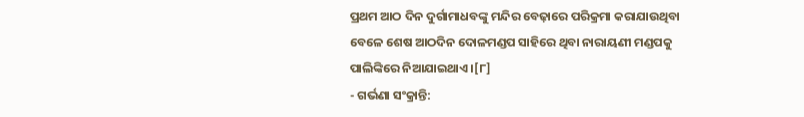ପ୍ରଥମ ଆଠ ଦିନ ଦୁର୍ଗାମାଧବଙ୍କୁ ମନ୍ଦିର ବେଢ଼ାରେ ପରିକ୍ରମା କରାଯାଉଥିବା ବେଳେ ଶେଷ ଆଠଦିନ ଦୋଳମଣ୍ଡପ ସାହିରେ ଥିବା ନାରାୟଣୀ ମଣ୍ଡପକୁ ପାଲିଙ୍କିରେ ନିଆଯାଇଥାଏ ।[୮]
- ଗର୍ଭଣା ସଂକ୍ରାନ୍ତି: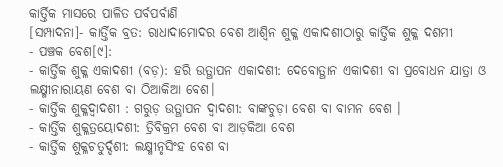କାର୍ତ୍ତିକ ମାସରେ ପାଳିତ ପର୍ବପର୍ବାଣି
[ସମ୍ପାଦନା]- କାର୍ତ୍ତିକ ବ୍ରତ: ରାଧାଦାମୋଦର ବେଶ ଆଶ୍ୱିନ ଶୁକ୍ଳ ଏକାଦଶୀଠାରୁ କାର୍ତ୍ତିକ ଶୁକ୍ଳ ଦଶମୀ
- ପଞ୍ଚକ ବେଶ[୯]:
- କାର୍ତ୍ତିକ ଶୁକ୍ଳ ଏକାଦଶୀ (ବଡ଼): ହରି ଉତ୍ଥାପନ ଏକାଦଶୀ: ଦେବୋତ୍ଥାନ ଏକାଦଶୀ ବା ପ୍ରବୋଧନ ଯାତ୍ରା ଓ ଲକ୍ଷ୍ମୀନାରାୟଣ ବେଶ ବା ଠିଆକିଆ ବେଶ।
- କାର୍ତ୍ତିକ ଶୁକ୍ଳଦ୍ୱାଦଶୀ : ଗରୁଡ଼ ଉତ୍ଥାପନ ଦ୍ୱାଦଶୀ: ବାଙ୍କଚୁଡ଼ା ବେଶ ବା ବାମନ ବେଶ ।
- କାର୍ତ୍ତିକ ଶୁକ୍ଳତ୍ରୟୋଦଶୀ: ତ୍ରିବିକ୍ରମ ବେଶ ବା ଆଡ଼କିଆ ବେଶ
- କାର୍ତ୍ତିକ ଶୁକ୍ଳଚତୁର୍ଦ୍ଦଶୀ: ଲକ୍ଷ୍ମୀନୃସିଂହ ବେଶ ବା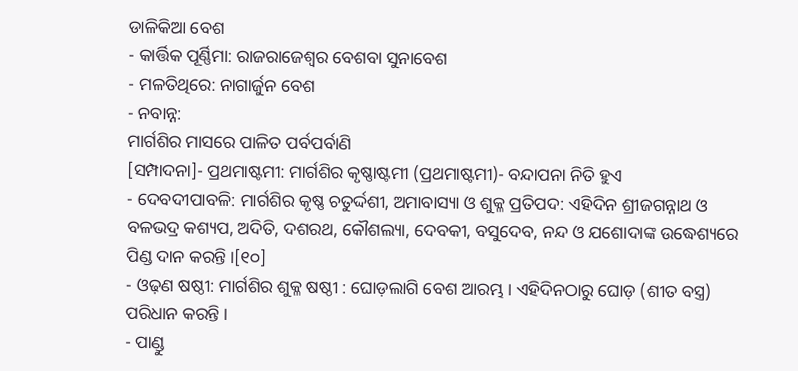ଡାଳିକିଆ ବେଶ
- କାର୍ତ୍ତିକ ପୂର୍ଣ୍ଣିମା: ରାଜରାଜେଶ୍ୱର ବେଶବା ସୁନାବେଶ
- ମଳତିଥିରେ: ନାଗାର୍ଜୁନ ବେଶ
- ନବାନ୍ନ:
ମାର୍ଗଶିର ମାସରେ ପାଳିତ ପର୍ବପର୍ବାଣି
[ସମ୍ପାଦନା]- ପ୍ରଥମାଷ୍ଟମୀ: ମାର୍ଗଶିର କୃଷ୍ଣାଷ୍ଟମୀ (ପ୍ରଥମାଷ୍ଟମୀ)- ବନ୍ଦାପନା ନିତି ହୁଏ
- ଦେବଦୀପାବଳି: ମାର୍ଗଶିର କୃଷ୍ଣ ଚତୁର୍ଦ୍ଦଶୀ, ଅମାବାସ୍ୟା ଓ ଶୁକ୍ଳ ପ୍ରତିପଦ: ଏହିଦିନ ଶ୍ରୀଜଗନ୍ନାଥ ଓ ବଳଭଦ୍ର କଶ୍ୟପ, ଅଦିତି, ଦଶରଥ, କୌଶଲ୍ୟା, ଦେବକୀ, ବସୁଦେବ, ନନ୍ଦ ଓ ଯଶୋଦାଙ୍କ ଉଦ୍ଧେଶ୍ୟରେ ପିଣ୍ଡ ଦାନ କରନ୍ତି ।[୧୦]
- ଓଢ଼ଣ ଷଷ୍ଠୀ: ମାର୍ଗଶିର ଶୁକ୍ଳ ଷଷ୍ଠୀ : ଘୋଡ଼ଲାଗି ବେଶ ଆରମ୍ଭ । ଏହିଦିନଠାରୁ ଘୋଡ଼ (ଶୀତ ବସ୍ତ୍ର) ପରିଧାନ କରନ୍ତି ।
- ପାଣ୍ଡୁ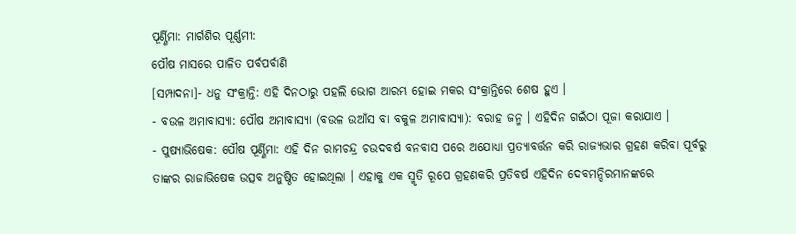ପୂର୍ଣ୍ଣିମା: ମାର୍ଗଶିର ପୂର୍ଣ୍ଣମୀ:
ପୌଷ ମାସରେ ପାଳିତ ପର୍ବପର୍ବାଣି
[ସମ୍ପାଦନା]- ଧନୁ ସଂକ୍ରାନ୍ତି: ଏହି ଦିନଠାରୁ ପହଲି ଭୋଗ ଆରମ୍ଭ ହୋଇ ମକର ସଂକ୍ରାନ୍ତିରେ ଶେଷ ହୁଏ ।
- ବଉଳ ଅମାବାସ୍ୟା: ପୌଷ ଅମାବାସ୍ୟା (ବଉଳ ଉଆଁସ ବା ବକୁଳ ଅମାବାସ୍ୟା): ବରାହ ଜନ୍ମ । ଏହିଦିନ ଗଇଁଠା ପୂଜା କରାଯାଏ ।
- ପୁଷ୍ୟାଭିଷେକ: ପୌଷ ପୂର୍ଣ୍ଣିମା: ଏହି ଦିନ ରାମଚନ୍ଦ୍ର ଚଉଦବର୍ଷ ବନବାସ ପରେ ଅଯୋଧ୍ୟା ପ୍ରତ୍ୟାବର୍ତ୍ତନ କରି ରାଜ୍ୟଭାର ଗ୍ରହଣ କରିବା ପୂର୍ବରୁ ତାଙ୍କର ରାଜାଭିଷେକ ଉତ୍ସବ ଅନୁଷ୍ଠିତ ହୋଇଥିଲା । ଏହାକୁ ଏକ ସ୍ମୃତି ରୂପେ ଗ୍ରହଣକରି ପ୍ରତିବର୍ଷ ଏହିଦିନ ଦେବମନ୍ଦିରମାନଙ୍କରେ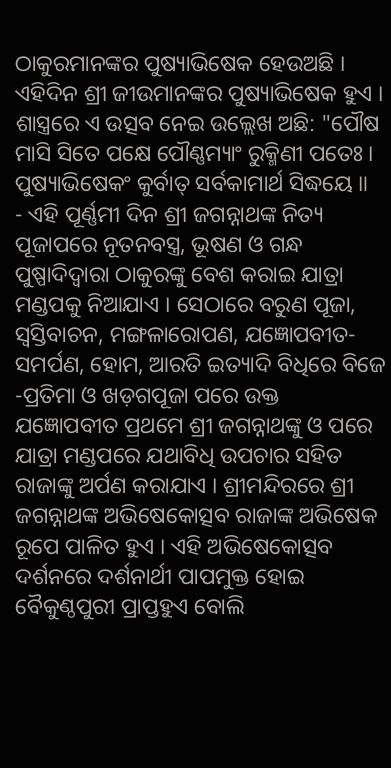ଠାକୁରମାନଙ୍କର ପୁଷ୍ୟାଭିଷେକ ହେଉଅଛି । ଏହିଦିନ ଶ୍ରୀ ଜୀଉମାନଙ୍କର ପୁଷ୍ୟାଭିଷେକ ହୁଏ । ଶାସ୍ତ୍ରରେ ଏ ଉତ୍ସବ ନେଇ ଉଲ୍ଲେଖ ଅଛି: "ପୌଷ ମାସି ସିତେ ପକ୍ଷେ ପୌଣ୍ଣମ୍ୟାଂ ରୁକ୍ମିଣୀ ପତେଃ । ପୁଷ୍ୟାଭିଷେକଂ କୁର୍ବାତ୍ ସର୍ବକାମାର୍ଥ ସିଦ୍ଧୟେ ॥
- ଏହି ପୂର୍ଣ୍ଣମୀ ଦିନ ଶ୍ରୀ ଜଗନ୍ନାଥଙ୍କ ନିତ୍ୟ ପୂଜାପରେ ନୂତନବସ୍ତ୍ର, ଭୂଷଣ ଓ ଗନ୍ଧ ପୁଷ୍ପାଦିଦ୍ୱାରା ଠାକୁରଙ୍କୁ ବେଶ କରାଇ ଯାତ୍ରା ମଣ୍ଡପକୁ ନିଆଯାଏ । ସେଠାରେ ବରୁଣ ପୂଜା, ସ୍ୱସ୍ତିବାଚନ, ମଙ୍ଗଳାରୋପଣ, ଯଜ୍ଞୋପବୀତ-ସମର୍ପଣ, ହୋମ, ଆରତି ଇତ୍ୟାଦି ବିଧିରେ ବିଜେ -ପ୍ରତିମା ଓ ଖଡ଼ଗପୂଜା ପରେ ଉକ୍ତ ଯଜ୍ଞୋପବୀତ ପ୍ରଥମେ ଶ୍ରୀ ଜଗନ୍ନାଥଙ୍କୁ ଓ ପରେ ଯାତ୍ରା ମଣ୍ଡପରେ ଯଥାବିଧି ଉପଚାର ସହିତ ରାଜାଙ୍କୁ ଅର୍ପଣ କରାଯାଏ । ଶ୍ରୀମନ୍ଦିରରେ ଶ୍ରୀ ଜଗନ୍ନାଥଙ୍କ ଅଭିଷେକୋତ୍ସବ ରାଜାଙ୍କ ଅଭିଷେକ ରୂପେ ପାଳିତ ହୁଏ । ଏହି ଅଭିଷେକୋତ୍ସବ ଦର୍ଶନରେ ଦର୍ଶନାର୍ଥୀ ପାପମୁକ୍ତ ହୋଇ ବୈକୁଣ୍ଠପୁରୀ ପ୍ରାପ୍ତହୁଏ ବୋଲି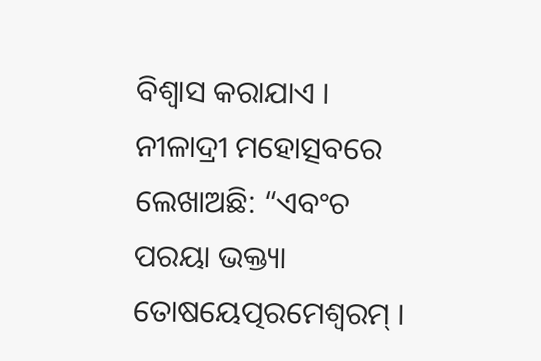ବିଶ୍ୱାସ କରାଯାଏ । ନୀଳାଦ୍ରୀ ମହୋତ୍ସବରେ ଲେଖାଅଛି: “ଏବଂଚ ପରୟା ଭକ୍ତ୍ୟା ତୋଷୟେତ୍ପରମେଶ୍ୱରମ୍ ।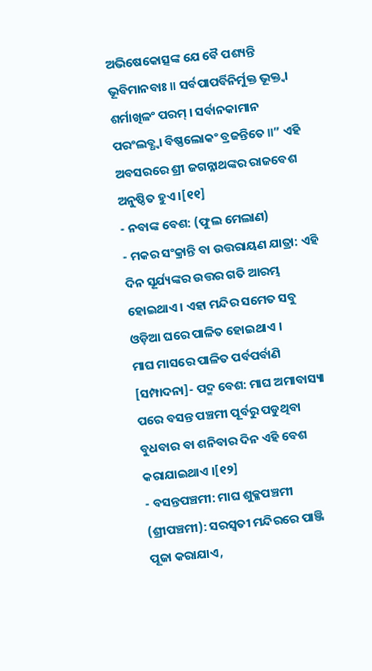ଅଭିଷେକୋତ୍ସଙ୍କ ଯେ ବୈ ପଶ୍ୟନ୍ତି ଭୂବିମାନବାଃ ॥ ସର୍ବପାପର୍ବିନିର୍ମୁକ୍ତ ଭୂକ୍ତ୍ୱା ଶର୍ମାଖିଳଂ ପରମ୍ । ସର୍ବାନକାମାନ ପରଂଲବ୍ଧ୍ୱା ବିଷ୍ଣଲୋକଂ ବ୍ରଜନ୍ତିତେ ॥” ଏହି ଅବସରରେ ଶ୍ରୀ ଜଗନ୍ନାଥଙ୍କର ରାଜବେଶ ଅନୁଷ୍ଠିତ ହୁଏ ।[୧୧]
- ନବାଙ୍କ ବେଶ: (ଫୁଲ ମେଲାଣ)
- ମକର ସଂକ୍ରାନ୍ତି ବା ଉତ୍ତରାୟଣ ଯାତ୍ରା: ଏହି ଦିନ ସୂର୍ଯ୍ୟଙ୍କର ଉତ୍ତର ଗତି ଆରମ୍ଭ ହୋଇଥାଏ । ଏହା ମନ୍ଦିର ସମେତ ସବୁ ଓଡ଼ିଆ ଘରେ ପାଳିତ ହୋଇଥାଏ ।
ମାଘ ମାସରେ ପାଳିତ ପର୍ବପର୍ବାଣି
[ସମ୍ପାଦନା]- ପଦ୍ମ ବେଶ: ମାଘ ଅମାବାସ୍ୟା ପରେ ବସନ୍ତ ପଞ୍ଚମୀ ପୂର୍ବରୁ ପଡୁଥିବା ବୁଧବାର ବା ଶନିବାର ଦିନ ଏହି ବେଶ କରାଯାଇଥାଏ ।[୧୨]
- ବସନ୍ତପଞ୍ଚମୀ: ମାଘ ଶୁକ୍ଳପଞ୍ଚମୀ (ଶ୍ରୀପଞ୍ଚମୀ): ସରସ୍ୱତୀ ମନ୍ଦିରରେ ପାଞ୍ଜି ପୂଜା କରାଯାଏ,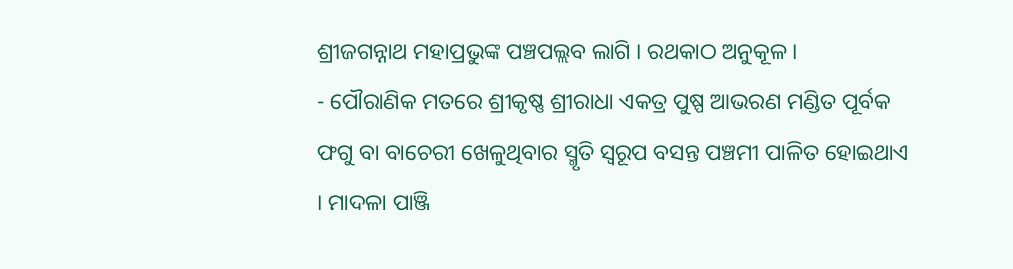ଶ୍ରୀଜଗନ୍ନାଥ ମହାପ୍ରଭୁଙ୍କ ପଞ୍ଚପଲ୍ଲବ ଲାଗି । ରଥକାଠ ଅନୁକୂଳ ।
- ପୌରାଣିକ ମତରେ ଶ୍ରୀକୃଷ୍ଣ ଶ୍ରୀରାଧା ଏକତ୍ର ପୁଷ୍ପ ଆଭରଣ ମଣ୍ଡିତ ପୂର୍ବକ ଫଗୁ ବା ବାଚେରୀ ଖେଳୁଥିବାର ସ୍ମୃତି ସ୍ୱରୂପ ବସନ୍ତ ପଞ୍ଚମୀ ପାଳିତ ହୋଇଥାଏ । ମାଦଳା ପାଞ୍ଜି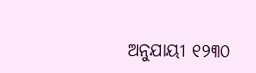ଅନୁଯାୟୀ ୧୨୩୦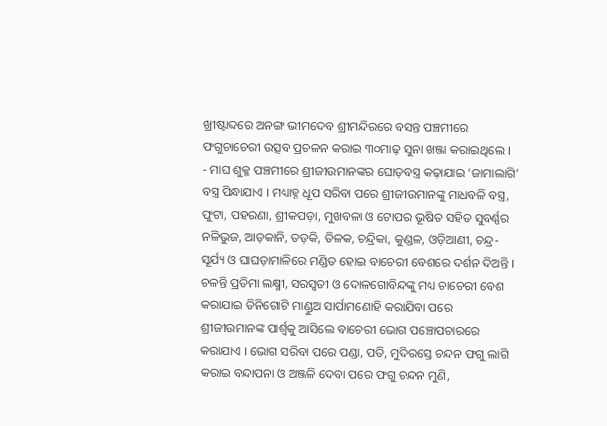ଖ୍ରୀଷ୍ଟାବ୍ଦରେ ଅନଙ୍ଗ ଭୀମଦେବ ଶ୍ରୀମନ୍ଦିରରେ ବସନ୍ତ ପଞ୍ଚମୀରେ ଫଗୁଚାଚେରୀ ଉତ୍ସବ ପ୍ରଚଳନ କରାଇ ୩୦ମାଢ଼ ସୁନା ଖଞ୍ଜା କରାଇଥିଲେ ।
- ମାଘ ଶୁକ୍ଳ ପଞ୍ଚମୀରେ ଶ୍ରୀଜୀଉମାନଙ୍କର ଘୋଡ଼ବସ୍ତ୍ର କଢ଼ାଯାଇ ‘ଜାମାଲାଗି’ ବସ୍ତ୍ର ପିନ୍ଧାଯାଏ । ମଧ୍ୟାହ୍ନ ଧୂପ ସରିବା ପରେ ଶ୍ରୀଜୀଉମାନଙ୍କୁ ମାଧବଳି ବସ୍ତ୍ର, ଫୁଟା, ପହରଣା, ଶ୍ରୀକପଡ଼ା, ମୁଖବଳା ଓ ଟୋପର ଭୂଷିତ ସହିତ ସୁବର୍ଣ୍ଣର ନଳିଭୁଜ, ଆଡ଼କାନି, ତଡ଼କି, ତିଳକ, ଚନ୍ଦ୍ରିକା, କୁଣ୍ଡଳ, ଓଡ଼ିଆଣୀ, ଚନ୍ଦ୍ର-ସୂର୍ଯ୍ୟ ଓ ଘାଘଡ଼ାମାଳିରେ ମଣ୍ଡିତ ହୋଇ ବାଚେରୀ ବେଶରେ ଦର୍ଶନ ଦିଅନ୍ତି । ଚଳନ୍ତି ପ୍ରତିମା ଲକ୍ଷ୍ମୀ, ସରସ୍ୱତୀ ଓ ଦୋଳଗୋବିନ୍ଦଙ୍କୁ ମଧ୍ୟ ଚାଚେରୀ ବେଶ କରାଯାଇ ତିନିଗୋଟି ମାଣ୍ଡୁଅ ସାର୍ପାମଣୋହି କରାଯିବା ପରେ ଶ୍ରୀଜୀଉମାନଙ୍କ ପାର୍ଶ୍ୱକୁ ଆସିଲେ ବାଚେରୀ ଭୋଗ ପଞ୍ଚୋପଚାରରେ କରାଯାଏ । ଭୋଗ ସରିବା ପରେ ପଣ୍ଡା, ପତି, ମୁଦିରସ୍ତେ ଚନ୍ଦନ ଫଗୁ ଲାଗି କରାଇ ବନ୍ଦାପନା ଓ ଅଞ୍ଜଳି ଦେବା ପରେ ଫଗୁ ଚନ୍ଦନ ମୁଣି,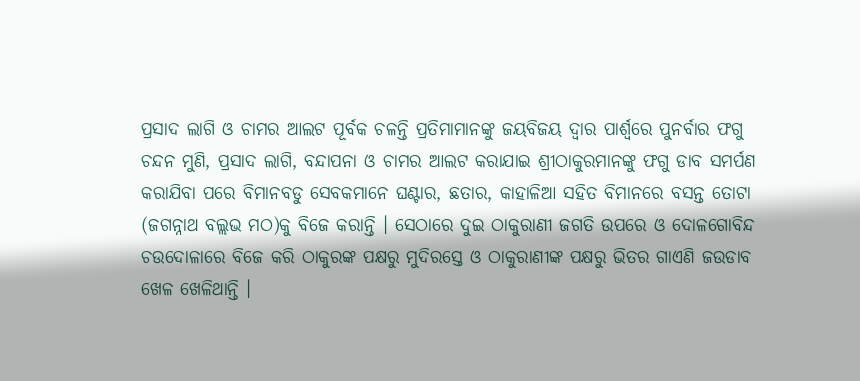ପ୍ରସାଦ ଲାଗି ଓ ଚାମର ଆଲଟ ପୂର୍ବକ ଚଳନ୍ତି ପ୍ରତିମାମାନଙ୍କୁ ଜୟବିଜୟ ଦ୍ୱାର ପାର୍ଶ୍ୱରେ ପୁନର୍ବାର ଫଗୁ ଚନ୍ଦନ ମୁଣି, ପ୍ରସାଦ ଲାଗି, ବନ୍ଦାପନା ଓ ଚାମର ଆଲଟ କରାଯାଇ ଶ୍ରୀଠାକୁରମାନଙ୍କୁ ଫଗୁ ଡାବ ସମର୍ପଣ କରାଯିବା ପରେ ବିମାନବଡୁ ସେବକମାନେ ଘଣ୍ଟାର, ଛତାର, କାହାଳିଆ ସହିତ ବିମାନରେ ବସନ୍ତ ତୋଟା (ଜଗନ୍ନାଥ ବଲ୍ଲଭ ମଠ)କୁ ବିଜେ କରାନ୍ତି । ସେଠାରେ ଦୁଇ ଠାକୁରାଣୀ ଜଗତି ଉପରେ ଓ ଦୋଳଗୋବିନ୍ଦ ଚଉଦୋଳାରେ ବିଜେ କରି ଠାକୁରଙ୍କ ପକ୍ଷରୁ ମୁଦିରସ୍ତେ ଓ ଠାକୁରାଣୀଙ୍କ ପକ୍ଷରୁ ଭିତର ଗାଏଣି ଜଉଡାବ ଖେଳ ଖେଳିଥାନ୍ତି ।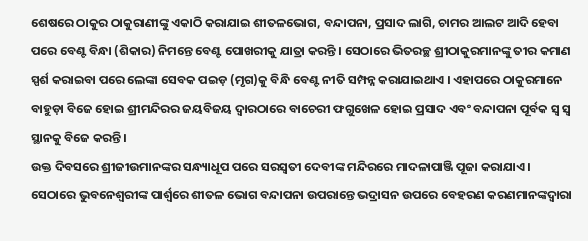ଶେଷରେ ଠାକୁର ଠାକୁରାଣୀଙ୍କୁ ଏକାଠି କରାଯାଇ ଶୀତଳଭୋଗ, ବନ୍ଦାପନା, ପ୍ରସାଦ ଲାଗି, ଚାମର ଆଲଟ ଆଦି ହେବା ପରେ ବେଣ୍ଟ ବିନ୍ଧା (ଶିକାର) ନିମନ୍ତେ ବେଣ୍ଟ ପୋଖରୀକୁ ଯାତ୍ରା କରନ୍ତି । ସେଠାରେ ଭିତରଚ୍ଛ ଶ୍ରୀଠାକୁରମାନଙ୍କୁ ତୀର କମାଣ ସ୍ପର୍ଶ କରାଇବା ପରେ ଲେଙ୍କା ସେବକ ପଇଡ଼ (ମୃଗ)କୁ ବିନ୍ଧି ବେଣ୍ଟ ନୀତି ସମ୍ପନ୍ନ କରାଯାଇଥାଏ । ଏହାପରେ ଠାକୁରମାନେ ବାହୁଡ଼ା ବିଜେ ହୋଇ ଶ୍ରୀମନ୍ଦିରର ଜୟବିଜୟ ଦ୍ୱାରଠାରେ ବାଚେରୀ ଫଗୁଖେଳ ହୋଇ ପ୍ରସାଦ ଏବଂ ବନ୍ଦାପନା ପୂର୍ବକ ସ୍ୱ ସ୍ୱ ସ୍ଥାନକୁ ବିଜେ କରନ୍ତି ।
ଉକ୍ତ ଦିବସରେ ଶ୍ରୀଜୀଉମାନଙ୍କର ସନ୍ଧ୍ୟାଧୂପ ପରେ ସରସ୍ୱତୀ ଦେବୀଙ୍କ ମନ୍ଦିରରେ ମାଦଳାପାଞ୍ଜି ପୂଜା କରାଯାଏ । ସେଠାରେ ଭୁବନେଶ୍ୱରୀଙ୍କ ପାର୍ଶ୍ୱରେ ଶୀତଳ ଭୋଗ ବନ୍ଦାପନା ଉପରାନ୍ତେ ଭଦ୍ରାସନ ଉପରେ ବେହରଣ କରଣମାନଙ୍କଦ୍ୱାରା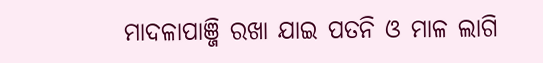ମାଦଳାପାଞ୍ଜି ରଖା ଯାଇ ପତନି ଓ ମାଳ ଲାଗି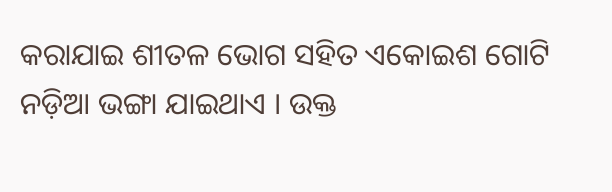କରାଯାଇ ଶୀତଳ ଭୋଗ ସହିତ ଏକୋଇଶ ଗୋଟି ନଡ଼ିଆ ଭଙ୍ଗା ଯାଇଥାଏ । ଉକ୍ତ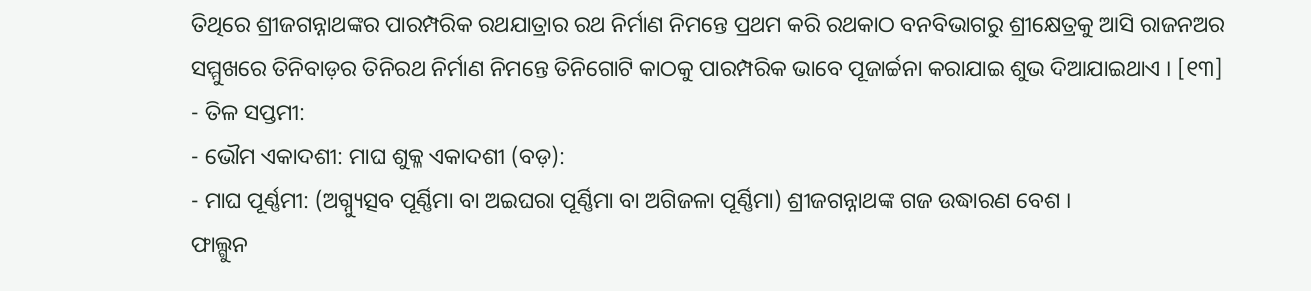ତିଥିରେ ଶ୍ରୀଜଗନ୍ନାଥଙ୍କର ପାରମ୍ପରିକ ରଥଯାତ୍ରାର ରଥ ନିର୍ମାଣ ନିମନ୍ତେ ପ୍ରଥମ କରି ରଥକାଠ ବନବିଭାଗରୁ ଶ୍ରୀକ୍ଷେତ୍ରକୁ ଆସି ରାଜନଅର ସମ୍ମୁଖରେ ତିନିବାଡ଼ର ତିନିରଥ ନିର୍ମାଣ ନିମନ୍ତେ ତିନିଗୋଟି କାଠକୁ ପାରମ୍ପରିକ ଭାବେ ପୂଜାର୍ଚ୍ଚନା କରାଯାଇ ଶୁଭ ଦିଆଯାଇଥାଏ । [୧୩]
- ତିଳ ସପ୍ତମୀ:
- ଭୌମ ଏକାଦଶୀ: ମାଘ ଶୁକ୍ଳ ଏକାଦଶୀ (ବଡ଼):
- ମାଘ ପୂର୍ଣ୍ଣମୀ: (ଅଗ୍ନ୍ୟୁତ୍ସବ ପୂର୍ଣ୍ଣିମା ବା ଅଇଘରା ପୂର୍ଣ୍ଣିମା ବା ଅଗିଜଳା ପୂର୍ଣ୍ଣିମା) ଶ୍ରୀଜଗନ୍ନାଥଙ୍କ ଗଜ ଉଦ୍ଧାରଣ ବେଶ ।
ଫାଲ୍ଗୁନ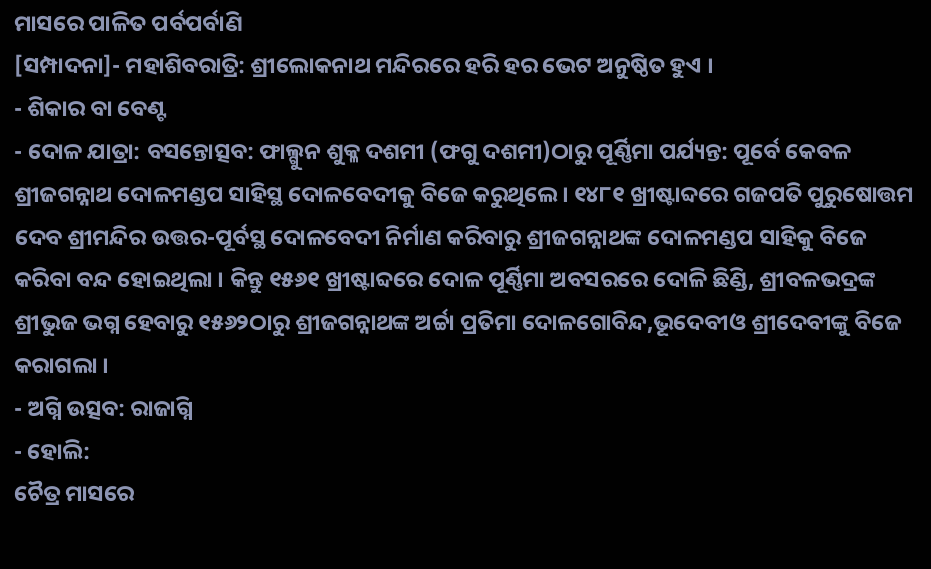ମାସରେ ପାଳିତ ପର୍ବପର୍ବାଣି
[ସମ୍ପାଦନା]- ମହାଶିବରାତ୍ରି: ଶ୍ରୀଲୋକନାଥ ମନ୍ଦିରରେ ହରି ହର ଭେଟ ଅନୁଷ୍ଠିତ ହୁଏ ।
- ଶିକାର ବା ବେଣ୍ଟ
- ଦୋଳ ଯାତ୍ରା: ବସନ୍ତୋତ୍ସବ: ଫାଲ୍ଗୁନ ଶୁକ୍ଳ ଦଶମୀ (ଫଗୁ ଦଶମୀ)ଠାରୁ ପୂର୍ଣ୍ଣିମା ପର୍ଯ୍ୟନ୍ତ: ପୂର୍ବେ କେବଳ ଶ୍ରୀଜଗନ୍ନାଥ ଦୋଳମଣ୍ଡପ ସାହିସ୍ଥ ଦୋଳବେଦୀକୁ ବିଜେ କରୁଥିଲେ । ୧୪୮୧ ଖ୍ରୀଷ୍ଟାବ୍ଦରେ ଗଜପତି ପୁରୁଷୋତ୍ତମ ଦେବ ଶ୍ରୀମନ୍ଦିର ଉତ୍ତର-ପୂର୍ବସ୍ଥ ଦୋଳବେଦୀ ନିର୍ମାଣ କରିବାରୁ ଶ୍ରୀଜଗନ୍ନାଥଙ୍କ ଦୋଳମଣ୍ଡପ ସାହିକୁ ବିଜେ କରିବା ବନ୍ଦ ହୋଇଥିଲା । କିନ୍ତୁ ୧୫୬୧ ଖ୍ରୀଷ୍ଟାବ୍ଦରେ ଦୋଳ ପୂର୍ଣ୍ଣିମା ଅବସରରେ ଦୋଳି ଛିଣ୍ଡି, ଶ୍ରୀବଳଭଦ୍ରଙ୍କ ଶ୍ରୀଭୁଜ ଭଗ୍ନ ହେବାରୁ ୧୫୬୨ଠାରୁ ଶ୍ରୀଜଗନ୍ନାଥଙ୍କ ଅର୍ଚ୍ଚା ପ୍ରତିମା ଦୋଳଗୋବିନ୍ଦ,ଭୂଦେବୀଓ ଶ୍ରୀଦେବୀଙ୍କୁ ବିଜେ କରାଗଲା ।
- ଅଗ୍ନି ଉତ୍ସବ: ରାଜାଗ୍ନି
- ହୋଲି:
ଚୈତ୍ର ମାସରେ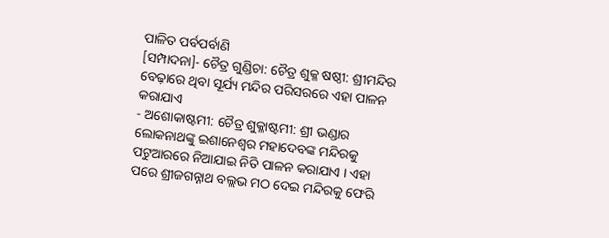ପାଳିତ ପର୍ବପର୍ବାଣି
[ସମ୍ପାଦନା]- ଚୈତ୍ର ଗୁଣ୍ଡିଚା: ଚୈତ୍ର ଶୁକ୍ଳ ଷଷ୍ଠୀ: ଶ୍ରୀମନ୍ଦିର ବେଢ଼ାରେ ଥିବା ସୂର୍ଯ୍ୟ ମନ୍ଦିର ପରିସରରେ ଏହା ପାଳନ କରାଯାଏ
- ଅଶୋକାଷ୍ଟମୀ: ଚୈତ୍ର ଶୁକ୍ଳାଷ୍ଟମୀ: ଶ୍ରୀ ଭଣ୍ଡାର ଲୋକନାଥଙ୍କୁ ଇଶାନେଶ୍ୱର ମହାଦେବଙ୍କ ମନ୍ଦିରକୁ ପଟୁଆରରେ ନିଆଯାଇ ନିତି ପାଳନ କରାଯାଏ । ଏହା ପରେ ଶ୍ରୀଜଗନ୍ନାଥ ବଲ୍ଲଭ ମଠ ଦେଇ ମନ୍ଦିରକୁ ଫେରି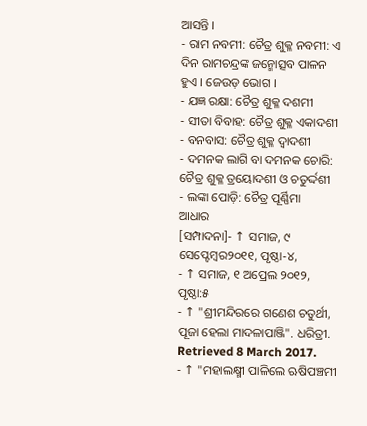ଆସନ୍ତି ।
- ରାମ ନବମୀ: ଚୈତ୍ର ଶୁକ୍ଳ ନବମୀ: ଏ ଦିନ ରାମଚନ୍ଦ୍ରଙ୍କ ଜନ୍ମୋତ୍ସବ ପାଳନ ହୁଏ । ଜେଉଡ଼ ଭୋଗ ।
- ଯଜ୍ଞ ରକ୍ଷା: ଚୈତ୍ର ଶୁକ୍ଳ ଦଶମୀ
- ସୀତା ବିବାହ: ଚୈତ୍ର ଶୁକ୍ଳ ଏକାଦଶୀ
- ବନବାସ: ଚୈତ୍ର ଶୁକ୍ଳ ଦ୍ୱାଦଶୀ
- ଦମନକ ଲାଗି ବା ଦମନକ ଚୋରି: ଚୈତ୍ର ଶୁକ୍ଳ ତ୍ରୟୋଦଶୀ ଓ ଚତୁର୍ଦ୍ଦଶୀ
- ଲଙ୍କା ପୋଡ଼ି: ଚୈତ୍ର ପୂର୍ଣ୍ଣିମା
ଆଧାର
[ସମ୍ପାଦନା]- ↑ ସମାଜ, ୯ ସେପ୍ଟେମ୍ବର୨୦୧୧, ପୃଷ୍ଠା-୪,
- ↑ ସମାଜ, ୧ ଅପ୍ରେଲ ୨୦୧୨, ପୃଷ୍ଠା:୫
- ↑ "ଶ୍ରୀମନ୍ଦିରରେ ଗଣେଶ ଚତୁର୍ଥୀ, ପୂଜା ହେଲା ମାଦଳାପାଞ୍ଜି". ଧରିତ୍ରୀ. Retrieved 8 March 2017.
- ↑ "ମହାଲକ୍ଷ୍ମୀ ପାଳିଲେ ଋଷିପଞ୍ଚମୀ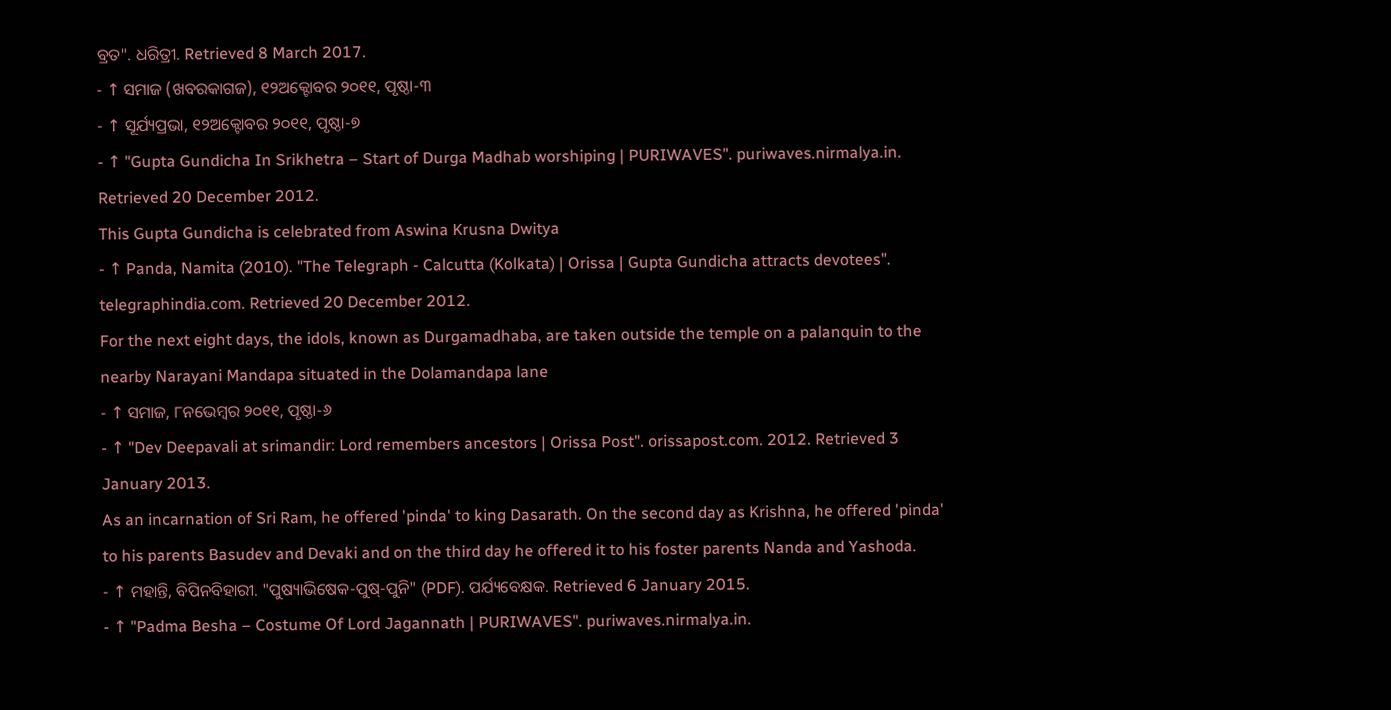ବ୍ରତ". ଧରିତ୍ରୀ. Retrieved 8 March 2017.
- ↑ ସମାଜ (ଖବରକାଗଜ), ୧୨ଅକ୍ଟୋବର ୨୦୧୧, ପୃଷ୍ଠା-୩
- ↑ ସୂର୍ଯ୍ୟପ୍ରଭା, ୧୨ଅକ୍ଟୋବର ୨୦୧୧, ପୃଷ୍ଠା-୭
- ↑ "Gupta Gundicha In Srikhetra – Start of Durga Madhab worshiping | PURIWAVES". puriwaves.nirmalya.in. Retrieved 20 December 2012.
This Gupta Gundicha is celebrated from Aswina Krusna Dwitya
- ↑ Panda, Namita (2010). "The Telegraph - Calcutta (Kolkata) | Orissa | Gupta Gundicha attracts devotees". telegraphindia.com. Retrieved 20 December 2012.
For the next eight days, the idols, known as Durgamadhaba, are taken outside the temple on a palanquin to the nearby Narayani Mandapa situated in the Dolamandapa lane
- ↑ ସମାଜ, ୮ନଭେମ୍ବର ୨୦୧୧, ପୃଷ୍ଠା-୬
- ↑ "Dev Deepavali at srimandir: Lord remembers ancestors | Orissa Post". orissapost.com. 2012. Retrieved 3 January 2013.
As an incarnation of Sri Ram, he offered 'pinda' to king Dasarath. On the second day as Krishna, he offered 'pinda' to his parents Basudev and Devaki and on the third day he offered it to his foster parents Nanda and Yashoda.
- ↑ ମହାନ୍ତି, ବିପିନବିହାରୀ. "ପୁଷ୍ୟାଭିଷେକ-ପୁଷ୍-ପୁନି" (PDF). ପର୍ଯ୍ୟବେକ୍ଷକ. Retrieved 6 January 2015.
- ↑ "Padma Besha – Costume Of Lord Jagannath | PURIWAVES". puriwaves.nirmalya.in.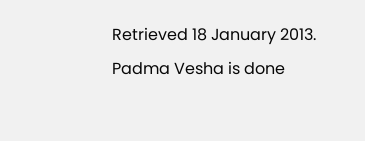Retrieved 18 January 2013.
Padma Vesha is done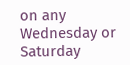on any Wednesday or Saturday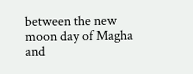between the new moon day of Magha and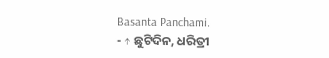Basanta Panchami.
- ↑ ଛୁଟିଦିନ, ଧରିତ୍ରୀ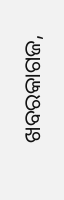ଖବରକାଗଜ,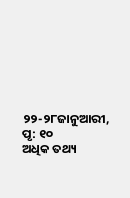୨୨-୨୮ଜାନୁଆରୀ, ପୃ: ୧୦
ଅଧିକ ତଥ୍ୟ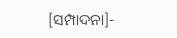[ସମ୍ପାଦନା]-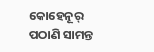କୋହେନୂର୍ ପଠାଣି ସାମନ୍ତ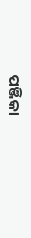ପଞ୍ଜିକା